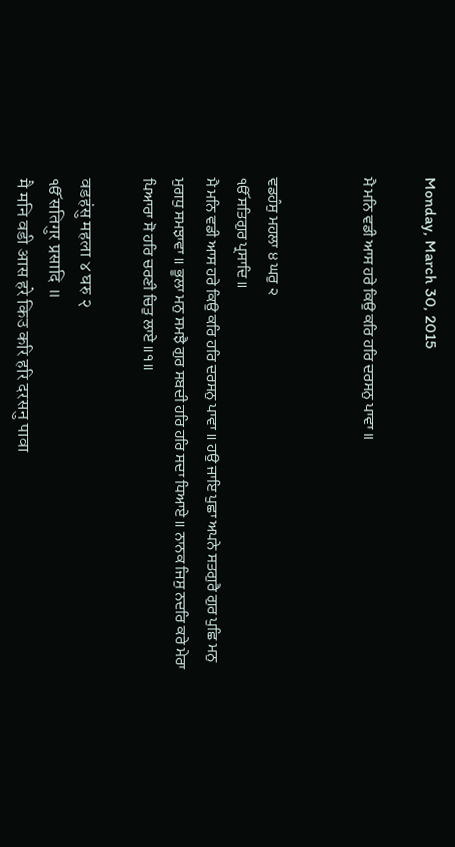Monday, March 30, 2015

ਮੈ ਮਨਿ ਵਡੀ ਆਸ ਹਰੇ ਕਿਉ ਕਰਿ ਹਰਿ ਦਰਸਨੁ ਪਾਵਾ ॥


ਵਡਹੰਸੁ ਮਹਲਾ ੪ ਘਰੁ ੨
ੴ ਸਤਿਗੁਰ ਪ੍ਰਸਾਦਿ ॥
ਮੈ ਮਨਿ ਵਡੀ ਆਸ ਹਰੇ ਕਿਉ ਕਰਿ ਹਰਿ ਦਰਸਨੁ ਪਾਵਾ ॥ ਹਉ ਜਾਇ ਪੁਛਾ ਅਪਨੇ ਸਤਗੁਰੈ ਗੁਰ ਪੁਛਿ ਮਨੁ ਮੁਗਧੁ ਸਮਝਾਵਾ ॥ ਭੂਲਾ ਮਨੁ ਸਮਝੈ ਗੁਰ ਸਬਦੀ ਹਰਿ ਹਰਿ ਸਦਾ ਧਿਆਏ ॥ ਨਾਨਕ ਜਿਸੁ ਨਦਰਿ ਕਰੇ ਮੇਰਾ ਪਿਆਰਾ ਸੋ ਹਰਿ ਚਰਣੀ ਚਿਤੁ ਲਾਏ ॥੧॥

वडहंसु महला ४ घरु २
ੴ सतिगुर प्रसादि ॥
मै मनि वडी आस हरे किउ करि हरि दरसनु पावा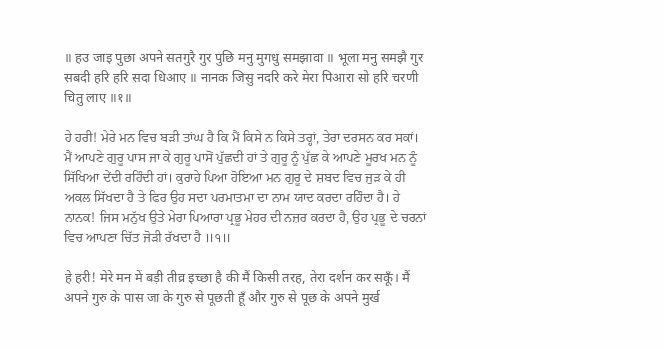॥ हउ जाइ पुछा अपने सतगुरै गुर पुछि मनु मुगधु समझावा ॥ भूला मनु समझै गुर सबदी हरि हरि सदा धिआए ॥ नानक जिसु नदरि करे मेरा पिआरा सो हरि चरणी चितु लाए ॥१॥

ਹੇ ਹਰੀ! ਮੇਰੇ ਮਨ ਵਿਚ ਬੜੀ ਤਾਂਘ ਹੈ ਕਿ ਮੈਂ ਕਿਸੇ ਨ ਕਿਸੇ ਤਰ੍ਹਾਂ, ਤੇਰਾ ਦਰਸਨ ਕਰ ਸਕਾਂ। ਮੈਂ ਆਪਣੇ ਗੁਰੂ ਪਾਸ ਜਾ ਕੇ ਗੁਰੂ ਪਾਸੋਂ ਪੁੱਛਦੀ ਹਾਂ ਤੇ ਗੁਰੂ ਨੂੰ ਪੁੱਛ ਕੇ ਆਪਣੇ ਮੂਰਖ ਮਨ ਨੂੰ ਸਿੱਖਿਆ ਦੇਂਦੀ ਰਹਿੰਦੀ ਹਾਂ। ਕੁਰਾਹੇ ਪਿਆ ਹੋਇਆ ਮਨ ਗੁਰੂ ਦੇ ਸ਼ਬਦ ਵਿਚ ਜੁੜ ਕੇ ਹੀ ਅਕਲ ਸਿੱਖਦਾ ਹੈ ਤੇ ਫਿਰ ਉਹ ਸਦਾ ਪਰਮਾਤਮਾ ਦਾ ਨਾਮ ਯਾਦ ਕਰਦਾ ਰਹਿੰਦਾ ਹੈ। ਹੇ ਨਾਨਕ! ਜਿਸ ਮਨੁੱਖ ਉਤੇ ਮੇਰਾ ਪਿਆਰਾ ਪ੍ਰਭੂ ਮੇਹਰ ਦੀ ਨਜ਼ਰ ਕਰਦਾ ਹੈ, ਉਹ ਪ੍ਰਭੂ ਦੇ ਚਰਨਾਂ ਵਿਚ ਆਪਣਾ ਚਿੱਤ ਜੋੜੀ ਰੱਖਦਾ ਹੈ ॥੧॥

हे हरी! मेरे मन में बड़ी तीव्र इच्छा है की मैं किसी तरह, तेरा दर्शन कर सकूँ। मैं अपने गुरु के पास जा के गुरु से पूछती हूँ और गुरु से पूछ के अपने मुर्ख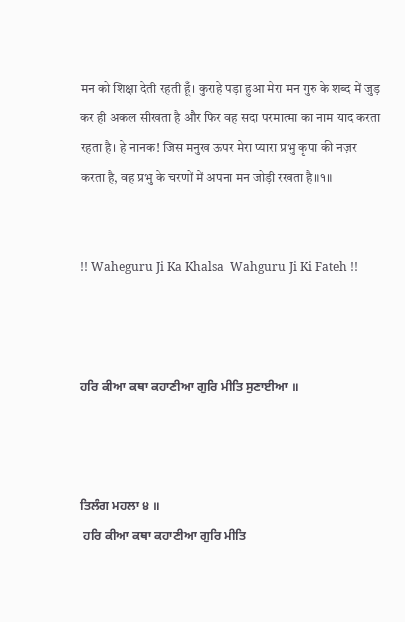मन को शिक्षा देती रहती हूँ। कुराहे पड़ा हुआ मेरा मन गुरु के शब्द में जुड़ कर ही अकल सीखता है और फिर वह सदा परमात्मा का नाम याद करता रहता है। हे नानक! जिस मनुख ऊपर मेरा प्यारा प्रभु कृपा की नज़र करता है, वह प्रभु के चरणों में अपना मन जोड़ी रखता है॥१॥


!! Waheguru Ji Ka Khalsa  Wahguru Ji Ki Fateh !!



ਹਰਿ ਕੀਆ ਕਥਾ ਕਹਾਣੀਆ ਗੁਰਿ ਮੀਤਿ ਸੁਣਾਈਆ ॥



ਤਿਲੰਗ ਮਹਲਾ ੪ ॥
 ਹਰਿ ਕੀਆ ਕਥਾ ਕਹਾਣੀਆ ਗੁਰਿ ਮੀਤਿ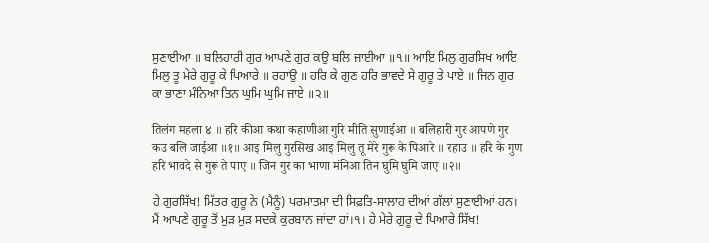ਸੁਣਾਈਆ ॥ ਬਲਿਹਾਰੀ ਗੁਰ ਆਪਣੇ ਗੁਰ ਕਉ ਬਲਿ ਜਾਈਆ ॥੧॥ ਆਇ ਮਿਲੁ ਗੁਰਸਿਖ ਆਇ ਮਿਲੁ ਤੂ ਮੇਰੇ ਗੁਰੂ ਕੇ ਪਿਆਰੇ ॥ ਰਹਾਉ ॥ ਹਰਿ ਕੇ ਗੁਣ ਹਰਿ ਭਾਵਦੇ ਸੇ ਗੁਰੂ ਤੇ ਪਾਏ ॥ ਜਿਨ ਗੁਰ ਕਾ ਭਾਣਾ ਮੰਨਿਆ ਤਿਨ ਘੁਮਿ ਘੁਮਿ ਜਾਏ ॥੨॥

तिलंग महला ४ ॥ हरि कीआ कथा कहाणीआ गुरि मीति सुणाईआ ॥ बलिहारी गुर आपणे गुर कउ बलि जाईआ ॥१॥ आइ मिलु गुरसिख आइ मिलु तू मेरे गुरू के पिआरे ॥ रहाउ ॥ हरि के गुण हरि भावदे से गुरू ते पाए ॥ जिन गुर का भाणा मंनिआ तिन घुमि घुमि जाए ॥२॥

ਹੇ ਗੁਰਸਿੱਖ! ਮਿੱਤਰ ਗੁਰੂ ਨੇ (ਮੈਨੂੰ) ਪਰਮਾਤਮਾ ਦੀ ਸਿਫ਼ਤਿ-ਸਾਲਾਹ ਦੀਆਂ ਗੱਲਾਂ ਸੁਣਾਈਆਂ ਹਨ। ਮੈਂ ਆਪਣੇ ਗੁਰੂ ਤੋਂ ਮੁੜ ਮੁੜ ਸਦਕੇ ਕੁਰਬਾਨ ਜਾਂਦਾ ਹਾਂ।੧। ਹੇ ਮੇਰੇ ਗੁਰੂ ਦੇ ਪਿਆਰੇ ਸਿੱਖ!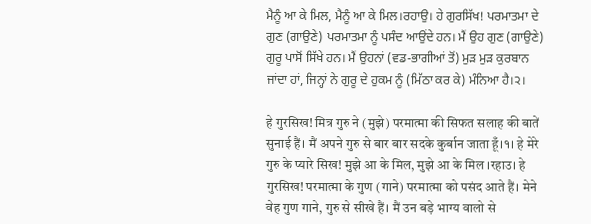ਮੈਨੂੰ ਆ ਕੇ ਮਿਲ, ਮੈਨੂੰ ਆ ਕੇ ਮਿਲ।ਰਹਾਉ। ਹੇ ਗੁਰਸਿੱਖ! ਪਰਮਾਤਮਾ ਦੇ ਗੁਣ (ਗਾਉਣੇ) ਪਰਮਾਤਮਾ ਨੂੰ ਪਸੰਦ ਆਉਂਦੇ ਹਨ। ਮੈਂ ਉਹ ਗੁਣ (ਗਾਉਣੇ) ਗੁਰੂ ਪਾਸੋਂ ਸਿੱਖੇ ਹਨ। ਮੈਂ ਉਹਨਾਂ (ਵਡ-ਭਾਗੀਆਂ ਤੋਂ) ਮੁੜ ਮੁੜ ਕੁਰਬਾਨ ਜਾਂਦਾ ਹਾਂ, ਜਿਨ੍ਹਾਂ ਨੇ ਗੁਰੂ ਦੇ ਹੁਕਮ ਨੂੰ (ਮਿੱਠਾ ਕਰ ਕੇ) ਮੰਨਿਆ ਹੈ।੨।

हे गुरसिख! मित्र गुरु ने (मुझे) परमात्मा की सिफत सलाह की बातें सुनाई हैं। मैं अपने गुरु से बार बार सदके कुर्बान जाता हूँ।१। हे मेरे गुरु के प्यारे सिख! मुझे आ के मिल, मुझे आ के मिल ।रहाउ। हे गुरसिख! परमात्मा के गुण (गाने) परमात्मा को पसंद आते हैं। मेने वेह गुण गाने, गुरु से सीखे हैं। मैं उन बड़े भाग्य वालो से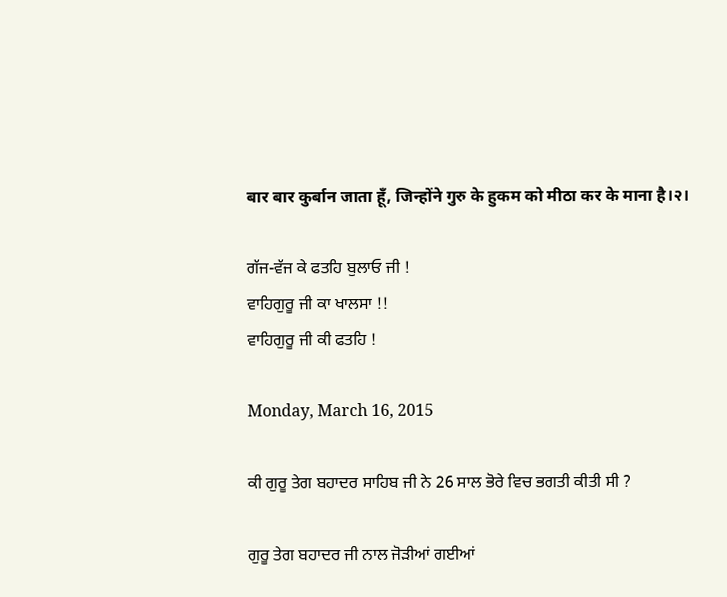बार बार कुर्बान जाता हूँ, जिन्होंने गुरु के हुकम को मीठा कर के माना है।२।

ਗੱਜ-ਵੱਜ ਕੇ ਫਤਹਿ ਬੁਲਾਓ ਜੀ !
ਵਾਹਿਗੁਰੂ ਜੀ ਕਾ ਖਾਲਸਾ !!
ਵਾਹਿਗੁਰੂ ਜੀ ਕੀ ਫਤਹਿ !

Monday, March 16, 2015

ਕੀ ਗੁਰੂ ਤੇਗ ਬਹਾਦਰ ਸਾਹਿਬ ਜੀ ਨੇ 26 ਸਾਲ ਭੋਰੇ ਵਿਚ ਭਗਤੀ ਕੀਤੀ ਸੀ ?

ਗੁਰੂ ਤੇਗ ਬਹਾਦਰ ਜੀ ਨਾਲ ਜੋੜੀਆਂ ਗਈਆਂ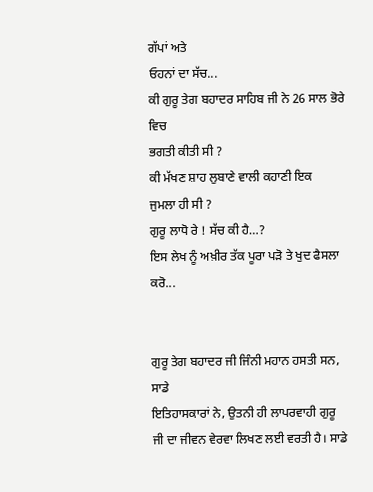ਗੱਪਾਂ ਅਤੇ
ਓਹਨਾਂ ਦਾ ਸੱਚ...
ਕੀ ਗੁਰੂ ਤੇਗ ਬਹਾਦਰ ਸਾਹਿਬ ਜੀ ਨੇ 26 ਸਾਲ ਭੋਰੇ ਵਿਚ
ਭਗਤੀ ਕੀਤੀ ਸੀ ?
ਕੀ ਮੱਖਣ ਸ਼ਾਹ ਲੁਬਾਣੇ ਵਾਲੀ ਕਹਾਣੀ ਇਕ
ਜੁਮਲਾ ਹੀ ਸੀ ?
ਗੁਰੂ ਲਾਧੋ ਰੇ ! ਸੱਚ ਕੀ ਹੈ…?
ਇਸ ਲੇਖ ਨੂੰ ਅਖ਼ੀਰ ਤੱਕ ਪੂਰਾ ਪੜੋ ਤੇ ਖੁਦ ਫੈਸਲਾ ਕਰੋ...


ਗੁਰੂ ਤੇਗ ਬਹਾਦਰ ਜੀ ਜਿੰਨੀ ਮਹਾਨ ਹਸਤੀ ਸਨ, ਸਾਡੇ
ਇਤਿਹਾਸਕਾਰਾਂ ਨੇ, ਉਤਨੀ ਹੀ ਲਾਪਰਵਾਹੀ ਗੁਰੂ
ਜੀ ਦਾ ਜੀਵਨ ਵੇਰਵਾ ਲਿਖਣ ਲਈ ਵਰਤੀ ਹੈ। ਸਾਡੇ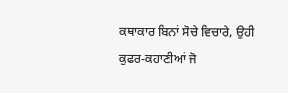ਕਥਾਕਾਰ ਬਿਨਾਂ ਸੋਚੇ ਵਿਚਾਰੇ, ਉਹੀ ਕੁਫਰ-ਕਹਾਣੀਆਂ ਜੋ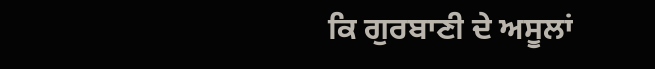ਕਿ ਗੁਰਬਾਣੀ ਦੇ ਅਸੂਲਾਂ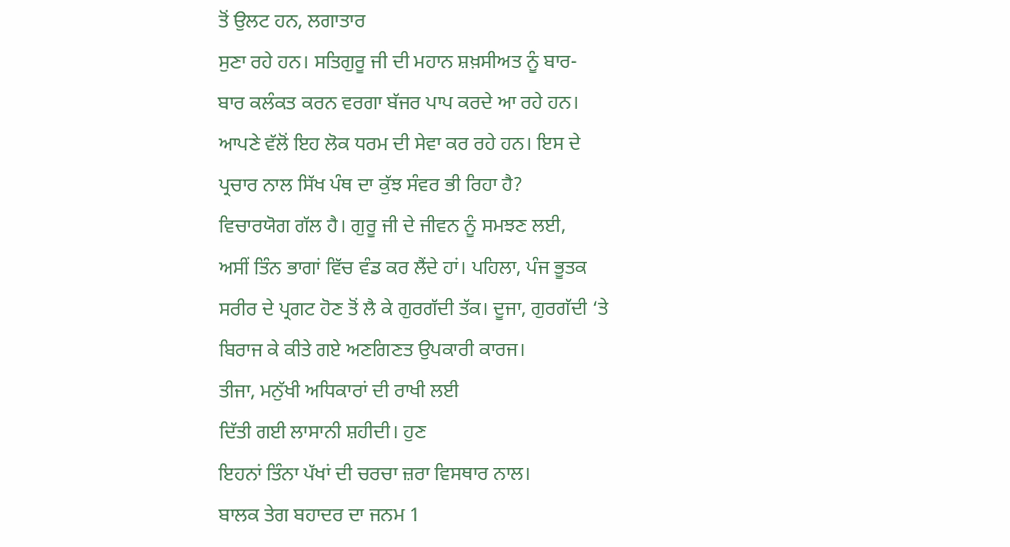ਤੋਂ ਉਲਟ ਹਨ, ਲਗਾਤਾਰ
ਸੁਣਾ ਰਹੇ ਹਨ। ਸਤਿਗੁਰੂ ਜੀ ਦੀ ਮਹਾਨ ਸ਼ਖ਼ਸੀਅਤ ਨੂੰ ਬਾਰ-
ਬਾਰ ਕਲੰਕਤ ਕਰਨ ਵਰਗਾ ਬੱਜਰ ਪਾਪ ਕਰਦੇ ਆ ਰਹੇ ਹਨ।
ਆਪਣੇ ਵੱਲੋਂ ਇਹ ਲੋਕ ਧਰਮ ਦੀ ਸੇਵਾ ਕਰ ਰਹੇ ਹਨ। ਇਸ ਦੇ
ਪ੍ਰਚਾਰ ਨਾਲ ਸਿੱਖ ਪੰਥ ਦਾ ਕੁੱਝ ਸੰਵਰ ਭੀ ਰਿਹਾ ਹੈ?
ਵਿਚਾਰਯੋਗ ਗੱਲ ਹੈ। ਗੁਰੂ ਜੀ ਦੇ ਜੀਵਨ ਨੂੰ ਸਮਝਣ ਲਈ,
ਅਸੀਂ ਤਿੰਨ ਭਾਗਾਂ ਵਿੱਚ ਵੰਡ ਕਰ ਲੈਂਦੇ ਹਾਂ। ਪਹਿਲਾ, ਪੰਜ ਭੂਤਕ
ਸਰੀਰ ਦੇ ਪ੍ਰਗਟ ਹੋਣ ਤੋਂ ਲੈ ਕੇ ਗੁਰਗੱਦੀ ਤੱਕ। ਦੂਜਾ, ਗੁਰਗੱਦੀ ‘ਤੇ
ਬਿਰਾਜ ਕੇ ਕੀਤੇ ਗਏ ਅਣਗਿਣਤ ਉਪਕਾਰੀ ਕਾਰਜ।
ਤੀਜਾ, ਮਨੁੱਖੀ ਅਧਿਕਾਰਾਂ ਦੀ ਰਾਖੀ ਲਈ
ਦਿੱਤੀ ਗਈ ਲਾਸਾਨੀ ਸ਼ਹੀਦੀ। ਹੁਣ
ਇਹਨਾਂ ਤਿੰਨਾ ਪੱਖਾਂ ਦੀ ਚਰਚਾ ਜ਼ਰਾ ਵਿਸਥਾਰ ਨਾਲ।
ਬਾਲਕ ਤੇਗ ਬਹਾਦਰ ਦਾ ਜਨਮ 1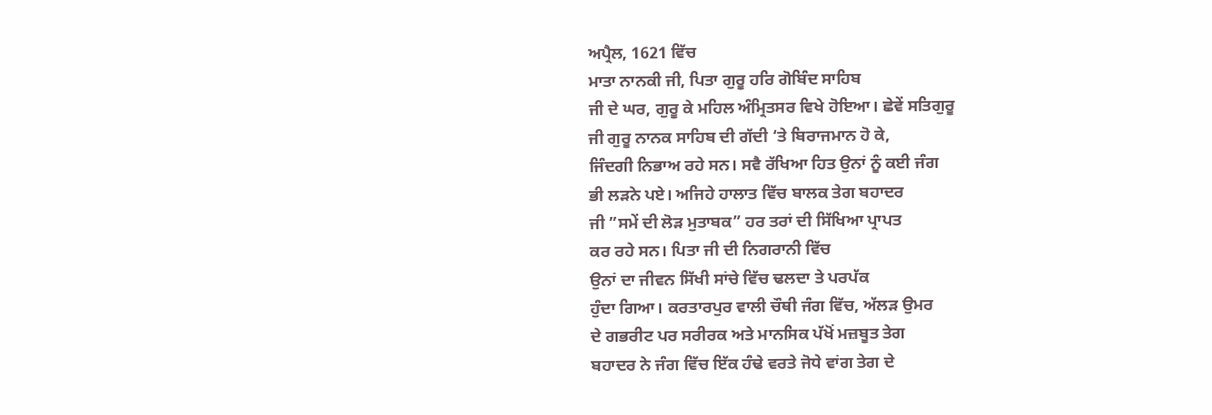ਅਪ੍ਰੈਲ, 1621 ਵਿੱਚ
ਮਾਤਾ ਨਾਨਕੀ ਜੀ, ਪਿਤਾ ਗੁਰੂ ਹਰਿ ਗੋਬਿੰਦ ਸਾਹਿਬ
ਜੀ ਦੇ ਘਰ, ਗੁਰੂ ਕੇ ਮਹਿਲ ਅੰਮ੍ਰਿਤਸਰ ਵਿਖੇ ਹੋਇਆ। ਛੇਵੇਂ ਸਤਿਗੁਰੂ
ਜੀ ਗੁਰੂ ਨਾਨਕ ਸਾਹਿਬ ਦੀ ਗੱਦੀ ‘ਤੇ ਬਿਰਾਜਮਾਨ ਹੋ ਕੇ,
ਜਿੰਦਗੀ ਨਿਭਾਅ ਰਹੇ ਸਨ। ਸਵੈ ਰੱਖਿਆ ਹਿਤ ਉਨਾਂ ਨੂੰ ਕਈ ਜੰਗ
ਭੀ ਲੜਨੇ ਪਏ। ਅਜਿਹੇ ਹਾਲਾਤ ਵਿੱਚ ਬਾਲਕ ਤੇਗ ਬਹਾਦਰ
ਜੀ ”ਸਮੇਂ ਦੀ ਲੋੜ ਮੁਤਾਬਕ” ਹਰ ਤਰਾਂ ਦੀ ਸਿੱਖਿਆ ਪ੍ਰਾਪਤ
ਕਰ ਰਹੇ ਸਨ। ਪਿਤਾ ਜੀ ਦੀ ਨਿਗਰਾਨੀ ਵਿੱਚ
ਉਨਾਂ ਦਾ ਜੀਵਨ ਸਿੱਖੀ ਸਾਂਚੇ ਵਿੱਚ ਢਲਦਾ ਤੇ ਪਰਪੱਕ
ਹੁੰਦਾ ਗਿਆ। ਕਰਤਾਰਪੁਰ ਵਾਲੀ ਚੌਥੀ ਜੰਗ ਵਿੱਚ, ਅੱਲੜ ਉਮਰ
ਦੇ ਗਭਰੀਟ ਪਰ ਸਰੀਰਕ ਅਤੇ ਮਾਨਸਿਕ ਪੱਖੋਂ ਮਜ਼ਬੂਤ ਤੇਗ
ਬਹਾਦਰ ਨੇ ਜੰਗ ਵਿੱਚ ਇੱਕ ਹੰਢੇ ਵਰਤੇ ਜੋਧੇ ਵਾਂਗ ਤੇਗ ਦੇ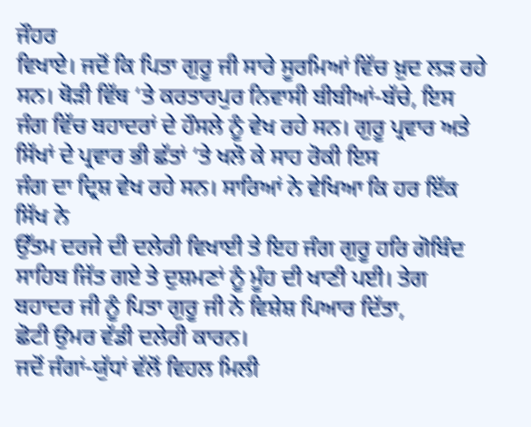ਜੌਹਰ
ਵਿਖਾਏ। ਜਦੋਂ ਕਿ ਪਿਤਾ ਗੁਰੂ ਜੀ ਸਾਰੇ ਸੂਰਮਿਆਂ ਵਿੱਚ ਖ਼ੁਦ ਲੜ ਰਹੇ
ਸਨ। ਥੋੜੀ ਵਿੱਥ ‘ਤੇ ਕਰਤਾਰਪੁਰ ਨਿਵਾਸੀ ਬੀਬੀਆਂ-ਬੱਚੇ, ਇਸ
ਜੰਗ ਵਿੱਚ ਬਹਾਦਰਾਂ ਦੇ ਹੌਸਲੇ ਨੂੰ ਵੇਖ ਰਹੇ ਸਨ। ਗੁਰੂ ਪ੍ਰਵਾਰ ਅਤੇ
ਸਿੱਖਾਂ ਦੇ ਪ੍ਰਵਾਰ ਭੀ ਛੱਤਾਂ ‘ਤੇ ਖਲੋ ਕੇ ਸਾਹ ਰੋਕੀ ਇਸ
ਜੰਗ ਦਾ ਦ੍ਰਿਸ਼ ਵੇਖ ਰਹੇ ਸਨ। ਸਾਰਿਆਂ ਨੇ ਵੇਖਿਆ ਕਿ ਹਰ ਇੱਕ ਸਿੱਖ ਨੇ
ਉੱਤਮ ਦਰਜੇ ਦੀ ਦਲੇਰੀ ਵਿਖਾਈ ਤੇ ਇਹ ਜੰਗ ਗੁਰੂ ਹਰਿ ਗੋਬਿੰਦ
ਸਾਹਿਬ ਜਿੱਤ ਗਏ ਤੇ ਦੁਸ਼ਮਣਾਂ ਨੂੰ ਮੂੰਹ ਦੀ ਖਾਣੀ ਪਈ। ਤੇਗ
ਬਹਾਦਰ ਜੀ ਨੂੰ ਪਿਤਾ ਗੁਰੂ ਜੀ ਨੇ ਵਿਸ਼ੇਸ਼ ਪਿਆਰ ਦਿੱਤਾ,
ਛੋਟੀ ਉਮਰ ਵੱਡੀ ਦਲੇਰੀ ਕਾਰਨ।
ਜਦੋਂ ਜੰਗਾਂ-ਯੁੱਧਾਂ ਵੱਲੋਂ ਵਿਹਲ ਮਿਲੀ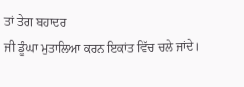ਤਾਂ ਤੇਗ ਬਹਾਦਰ
ਜੀ ਡੂੰਘਾ ਮੁਤਾਲਿਆ ਕਰਨ ਇਕਾਂਤ ਵਿੱਚ ਚਲੇ ਜਾਂਦੇ।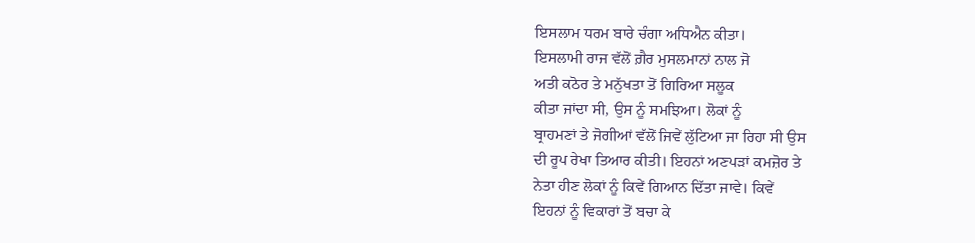ਇਸਲਾਮ ਧਰਮ ਬਾਰੇ ਚੰਗਾ ਅਧਿਐਨ ਕੀਤਾ।
ਇਸਲਾਮੀ ਰਾਜ ਵੱਲੋਂ ਗ਼ੈਰ ਮੁਸਲਮਾਨਾਂ ਨਾਲ ਜੋ
ਅਤੀ ਕਠੋਰ ਤੇ ਮਨੁੱਖਤਾ ਤੋਂ ਗਿਰਿਆ ਸਲੂਕ
ਕੀਤਾ ਜਾਂਦਾ ਸੀ, ਉਸ ਨੂੰ ਸਮਝਿਆ। ਲੋਕਾਂ ਨੂੰ
ਬ੍ਰਾਹਮਣਾਂ ਤੇ ਜੋਗੀਆਂ ਵੱਲੋਂ ਜਿਵੇਂ ਲੁੱਟਿਆ ਜਾ ਰਿਹਾ ਸੀ ਉਸ
ਦੀ ਰੂਪ ਰੇਖਾ ਤਿਆਰ ਕੀਤੀ। ਇਹਨਾਂ ਅਣਪੜਾਂ ਕਮਜ਼ੋਰ ਤੇ
ਨੇਤਾ ਹੀਣ ਲੋਕਾਂ ਨੂੰ ਕਿਵੇਂ ਗਿਆਨ ਦਿੱਤਾ ਜਾਵੇ। ਕਿਵੇਂ
ਇਹਨਾਂ ਨੂੰ ਵਿਕਾਰਾਂ ਤੋਂ ਬਚਾ ਕੇ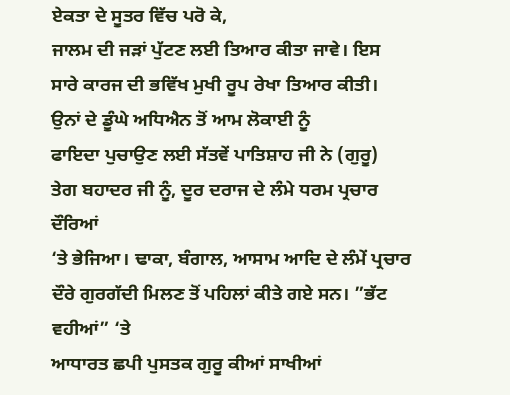ਏਕਤਾ ਦੇ ਸੂਤਰ ਵਿੱਚ ਪਰੋ ਕੇ,
ਜਾਲਮ ਦੀ ਜੜਾਂ ਪੁੱਟਣ ਲਈ ਤਿਆਰ ਕੀਤਾ ਜਾਵੇ। ਇਸ
ਸਾਰੇ ਕਾਰਜ ਦੀ ਭਵਿੱਖ ਮੁਖੀ ਰੂਪ ਰੇਖਾ ਤਿਆਰ ਕੀਤੀ।
ਉਨਾਂ ਦੇ ਡੂੰਘੇ ਅਧਿਐਨ ਤੋਂ ਆਮ ਲੋਕਾਈ ਨੂੰ
ਫਾਇਦਾ ਪੁਚਾਉਣ ਲਈ ਸੱਤਵੇਂ ਪਾਤਿਸ਼ਾਹ ਜੀ ਨੇ (ਗੁਰੂ)
ਤੇਗ ਬਹਾਦਰ ਜੀ ਨੂੰ, ਦੂਰ ਦਰਾਜ ਦੇ ਲੰਮੇ ਧਰਮ ਪ੍ਰਚਾਰ ਦੌਰਿਆਂ
‘ਤੇ ਭੇਜਿਆ। ਢਾਕਾ, ਬੰਗਾਲ, ਆਸਾਮ ਆਦਿ ਦੇ ਲੰਮੇਂ ਪ੍ਰਚਾਰ
ਦੌਰੇ ਗੁਰਗੱਦੀ ਮਿਲਣ ਤੋਂ ਪਹਿਲਾਂ ਕੀਤੇ ਗਏ ਸਨ। ”ਭੱਟ ਵਹੀਆਂ” ‘ਤੇ
ਆਧਾਰਤ ਛਪੀ ਪੁਸਤਕ ਗੁਰੂ ਕੀਆਂ ਸਾਖੀਆਂ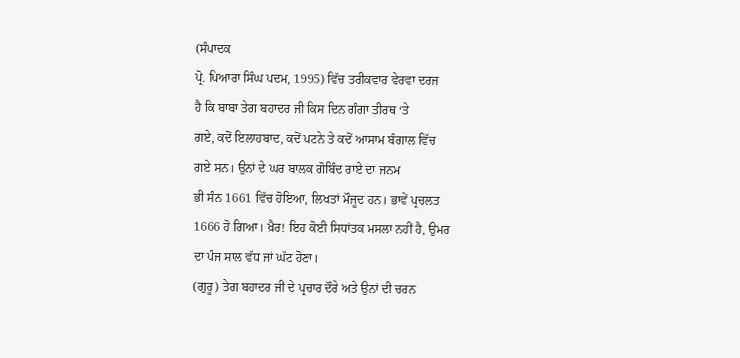(ਸੰਪਾਦਕ
ਪ੍ਰੋ. ਪਿਆਰਾ ਸਿੰਘ ਪਦਮ, 1995) ਵਿੱਚ ਤਰੀਕਵਾਰ ਵੇਰਵਾ ਦਰਜ
ਹੈ ਕਿ ਬਾਬਾ ਤੇਗ ਬਹਾਦਰ ਜੀ ਕਿਸ ਦਿਨ ਗੰਗਾ ਤੀਰਥ ‘ਤੇ
ਗਏ, ਕਦੋਂ ਇਲਾਹਬਾਦ, ਕਦੋਂ ਪਟਨੇ ਤੇ ਕਦੋਂ ਆਸਾਮ ਬੰਗਾਲ ਵਿੱਚ
ਗਏ ਸਨ। ਉਨਾਂ ਦੇ ਘਰ ਬਾਲਕ ਗੋਬਿੰਦ ਰਾਏ ਦਾ ਜਨਮ
ਭੀ ਸੰਨ 1661 ਵਿੱਚ ਹੋਇਆ, ਲਿਖਤਾਂ ਮੌਜੂਦ ਹਨ। ਭਾਵੇਂ ਪ੍ਰਚਲਤ
1666 ਹੋ ਗਿਆ। ਖ਼ੈਰ! ਇਹ ਕੋਈ ਸਿਧਾਂਤਕ ਮਸਲਾ ਨਹੀਂ ਹੈ, ਉਮਰ
ਦਾ ਪੰਜ ਸਾਲ ਵੱਧ ਜਾਂ ਘੱਟ ਹੋਣਾ।
(ਗੁਰੂ) ਤੇਗ ਬਹਾਦਰ ਜੀ ਦੇ ਪ੍ਰਚਾਰ ਦੌਰੇ ਅਤੇ ਉਨਾਂ ਦੀ ਚਰਨ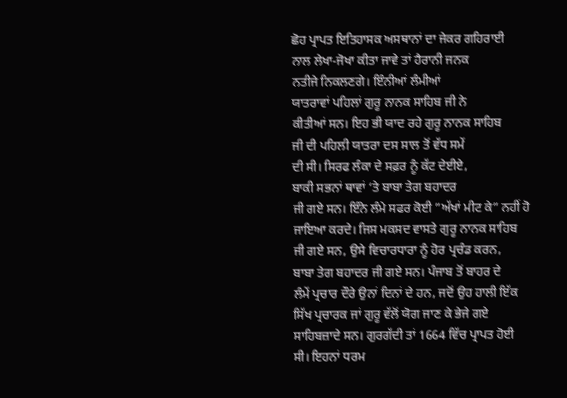ਛੋਹ ਪ੍ਰਾਪਤ ਇਤਿਹਾਸਕ ਅਸਥਾਨਾਂ ਦਾ ਜੇਕਰ ਗਹਿਰਾਈ
ਨਾਲ ਲੇਖਾ-ਜੋਖਾ ਕੀਤਾ ਜਾਵੇ ਤਾਂ ਹੈਰਾਨੀ ਜਨਕ
ਨਤੀਜੇ ਨਿਕਲਣਗੇ। ਇੰਨੀਆਂ ਲੰਮੀਆਂ
ਯਾਤਰਾਵਾਂ ਪਹਿਲਾਂ ਗੁਰੂ ਨਾਨਕ ਸਾਹਿਬ ਜੀ ਨੇ
ਕੀਤੀਆਂ ਸਨ। ਇਹ ਭੀ ਯਾਦ ਰਹੇ ਗੁਰੂ ਨਾਨਕ ਸਾਹਿਬ
ਜੀ ਦੀ ਪਹਿਲੀ ਯਾਤਰਾ ਦਸ ਸਾਲ ਤੋਂ ਵੱਧ ਸਮੇਂ
ਦੀ ਸੀ। ਸਿਰਫ ਲੰਕਾ ਦੇ ਸਫ਼ਰ ਨੂੰ ਕੱਟ ਦੇਈਏ,
ਬਾਕੀ ਸਭਨਾਂ ਥਾਵਾਂ ‘ਤੇ ਬਾਬਾ ਤੇਗ ਬਹਾਦਰ
ਜੀ ਗਏ ਸਨ। ਇੰਨੇ ਲੰਮੇ ਸਫਰ ਕੋਈ ”ਅੱਖਾਂ ਮੀਟ ਕੇ” ਨਹੀਂ ਹੋ
ਜਾਇਆ ਕਰਦੇ। ਜਿਸ ਮਕਸਦ ਵਾਸਤੇ ਗੁਰੂ ਨਾਨਕ ਸਾਹਿਬ
ਜੀ ਗਏ ਸਨ, ਉਸੇ ਵਿਚਾਰਧਾਰਾ ਨੂੰ ਹੋਰ ਪ੍ਰਚੰਡ ਕਰਨ,
ਬਾਬਾ ਤੇਗ ਬਹਾਦਰ ਜੀ ਗਏ ਸਨ। ਪੰਜਾਬ ਤੋਂ ਬਾਹਰ ਦੇ
ਲੰਮੇਂ ਪ੍ਰਚਾਰ ਦੌਰੇ ਉਨਾਂ ਦਿਨਾਂ ਦੇ ਹਨ, ਜਦੋਂ ਉਹ ਹਾਲੀ ਇੱਕ
ਸਿੱਖ ਪ੍ਰਚਾਰਕ ਜਾਂ ਗੁਰੂ ਵੱਲੋਂ ਯੋਗ ਜਾਣ ਕੇ ਭੇਜੇ ਗਏ
ਸਾਹਿਬਜ਼ਾਦੇ ਸਨ। ਗੁਰਗੱਦੀ ਤਾਂ 1664 ਵਿੱਚ ਪ੍ਰਾਪਤ ਹੋਈ
ਸੀ। ਇਹਨਾਂ ਧਰਮ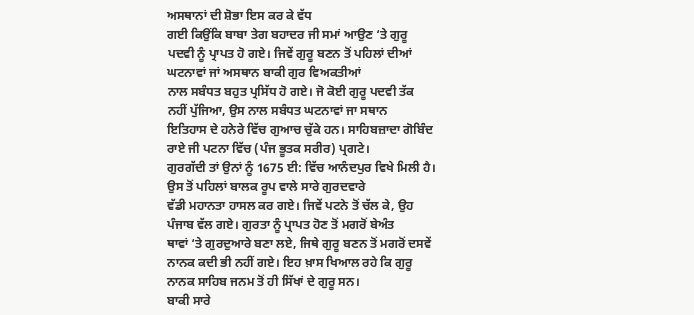ਅਸਥਾਨਾਂ ਦੀ ਸ਼ੋਭਾ ਇਸ ਕਰ ਕੇ ਵੱਧ
ਗਈ ਕਿਉਂਕਿ ਬਾਬਾ ਤੇਗ ਬਹਾਦਰ ਜੀ ਸਮਾਂ ਆਉਣ ‘ਤੇ ਗੁਰੂ
ਪਦਵੀ ਨੂੰ ਪ੍ਰਾਪਤ ਹੋ ਗਏ। ਜਿਵੇਂ ਗੁਰੂ ਬਣਨ ਤੋਂ ਪਹਿਲਾਂ ਦੀਆਂ
ਘਟਨਾਵਾਂ ਜਾਂ ਅਸਥਾਨ ਬਾਕੀ ਗੁਰ ਵਿਅਕਤੀਆਂ
ਨਾਲ ਸਬੰਧਤ ਬਹੁਤ ਪ੍ਰਸਿੱਧ ਹੋ ਗਏ। ਜੋ ਕੋਈ ਗੁਰੂ ਪਦਵੀ ਤੱਕ
ਨਹੀਂ ਪੁੱਜਿਆ, ਉਸ ਨਾਲ ਸਬੰਧਤ ਘਟਨਾਵਾਂ ਜਾ ਸਥਾਨ
ਇਤਿਹਾਸ ਦੇ ਹਨੇਰੇ ਵਿੱਚ ਗੁਆਚ ਚੁੱਕੇ ਹਨ। ਸਾਹਿਬਜ਼ਾਦਾ ਗੋਬਿੰਦ
ਰਾਏ ਜੀ ਪਟਨਾ ਵਿੱਚ (ਪੰਜ ਭੂਤਕ ਸਰੀਰ) ਪ੍ਰਗਟੇ।
ਗੁਰਗੱਦੀ ਤਾਂ ਉਨਾਂ ਨੂੰ 1675 ਈ: ਵਿੱਚ ਆਨੰਦਪੁਰ ਵਿਖੇ ਮਿਲੀ ਹੈ।
ਉਸ ਤੋਂ ਪਹਿਲਾਂ ਬਾਲਕ ਰੂਪ ਵਾਲੇ ਸਾਰੇ ਗੁਰਦਵਾਰੇ
ਵੱਡੀ ਮਹਾਨਤਾ ਹਾਸਲ ਕਰ ਗਏ। ਜਿਵੇਂ ਪਟਨੇ ਤੋਂ ਚੱਲ ਕੇ, ਉਹ
ਪੰਜਾਬ ਵੱਲ ਗਏ। ਗੁਰਤਾ ਨੂੰ ਪ੍ਰਾਪਤ ਹੋਣ ਤੋਂ ਮਗਰੋਂ ਬੇਅੰਤ
ਥਾਵਾਂ ‘ਤੇ ਗੁਰਦੁਆਰੇ ਬਣਾ ਲਏ, ਜਿਥੇ ਗੁਰੂ ਬਣਨ ਤੋਂ ਮਗਰੋਂ ਦਸਵੇਂ
ਨਾਨਕ ਕਦੀ ਭੀ ਨਹੀਂ ਗਏ। ਇਹ ਖ਼ਾਸ ਖਿਆਲ ਰਹੇ ਕਿ ਗੁਰੂ
ਨਾਨਕ ਸਾਹਿਬ ਜਨਮ ਤੋਂ ਹੀ ਸਿੱਖਾਂ ਦੇ ਗੁਰੂ ਸਨ।
ਬਾਕੀ ਸਾਰੇ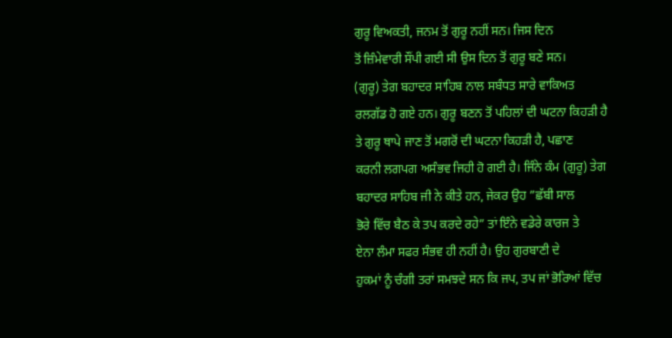ਗੁਰੂ ਵਿਅਕਤੀ, ਜਨਮ ਤੋਂ ਗੁਰੂ ਨਹੀਂ ਸਨ। ਜਿਸ ਦਿਨ
ਤੋਂ ਜ਼ਿੰਮੇਵਾਰੀ ਸੌਂਪੀ ਗਈ ਸੀ ਉਸ ਦਿਨ ਤੋਂ ਗੁਰੂ ਬਣੇ ਸਨ।
(ਗੁਰੂ) ਤੇਗ ਬਹਾਦਰ ਸਾਹਿਬ ਨਾਲ ਸਬੰਧਤ ਸਾਰੇ ਵਾਕਿਅਤ
ਰਲਗੱਡ ਹੋ ਗਏ ਹਨ। ਗੁਰੂ ਬਣਨ ਤੋਂ ਪਹਿਲਾਂ ਦੀ ਘਟਨਾ ਕਿਹੜੀ ਹੈ
ਤੇ ਗੁਰੂ ਥਾਪੇ ਜਾਣ ਤੋਂ ਮਗਰੋਂ ਦੀ ਘਟਨਾ ਕਿਹੜੀ ਹੈ, ਪਛਾਣ
ਕਰਨੀ ਲਗਪਗ ਅਸੰਭਵ ਜਿਹੀ ਹੋ ਗਈ ਹੈ। ਜਿੰਨੇ ਕੰਮ (ਗੁਰੂ) ਤੇਗ
ਬਹਾਦਰ ਸਾਹਿਬ ਜੀ ਨੇ ਕੀਤੇ ਹਨ, ਜੇਕਰ ਉਹ ”ਛੱਬੀ ਸਾਲ
ਭੋਰੇ ਵਿੱਚ ਬੈਠ ਕੇ ਤਪ ਕਰਦੇ ਰਹੇ” ਤਾਂ ਇੰਨੇ ਵਡੇਰੇ ਕਾਰਜ ਤੇ
ਏਨਾ ਲੰਮਾ ਸਫਰ ਸੰਭਵ ਹੀ ਨਹੀਂ ਹੈ। ਉਹ ਗੁਰਬਾਣੀ ਦੇ
ਹੁਕਮਾਂ ਨੂੰ ਚੰਗੀ ਤਰਾਂ ਸਮਝਦੇ ਸਨ ਕਿ ਜਪ, ਤਪ ਜਾਂ ਭੋਰਿਆਂ ਵਿੱਚ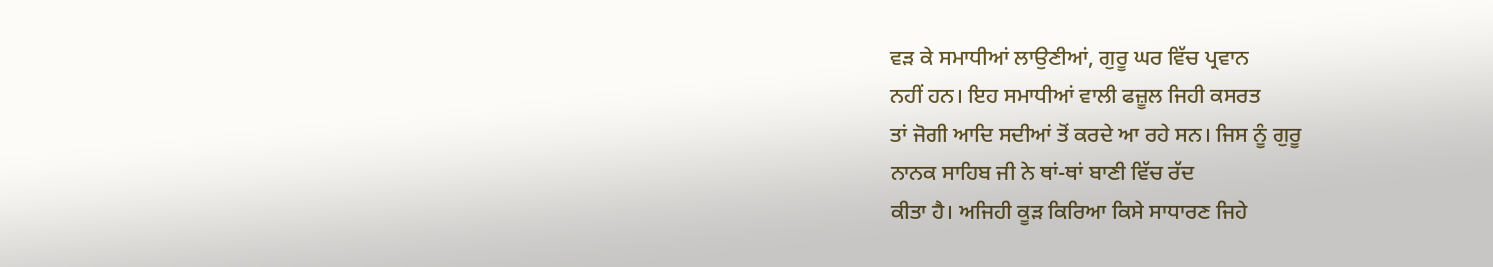ਵੜ ਕੇ ਸਮਾਧੀਆਂ ਲਾਉਣੀਆਂ, ਗੁਰੂ ਘਰ ਵਿੱਚ ਪ੍ਰਵਾਨ
ਨਹੀਂ ਹਨ। ਇਹ ਸਮਾਧੀਆਂ ਵਾਲੀ ਫਜ਼ੂਲ ਜਿਹੀ ਕਸਰਤ
ਤਾਂ ਜੋਗੀ ਆਦਿ ਸਦੀਆਂ ਤੋਂ ਕਰਦੇ ਆ ਰਹੇ ਸਨ। ਜਿਸ ਨੂੰ ਗੁਰੂ
ਨਾਨਕ ਸਾਹਿਬ ਜੀ ਨੇ ਥਾਂ-ਥਾਂ ਬਾਣੀ ਵਿੱਚ ਰੱਦ
ਕੀਤਾ ਹੈ। ਅਜਿਹੀ ਕੂੜ ਕਿਰਿਆ ਕਿਸੇ ਸਾਧਾਰਣ ਜਿਹੇ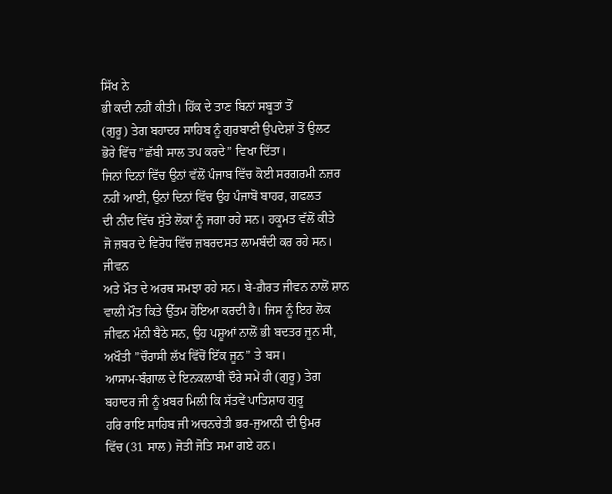ਸਿੱਖ ਨੇ
ਭੀ ਕਦੀ ਨਹੀਂ ਕੀਤੀ। ਹਿੱਕ ਦੇ ਤਾਣ ਬਿਨਾਂ ਸਬੂਤਾਂ ਤੋਂ
(ਗੁਰੂ) ਤੇਗ ਬਹਾਦਰ ਸਾਹਿਬ ਨੂੰ ਗੁਰਬਾਣੀ ਉਪਦੇਸ਼ਾਂ ਤੋਂ ਉਲਟ
ਭੋਰੇ ਵਿੱਚ ”ਛੱਬੀ ਸਾਲ ਤਪ ਕਰਦੇ” ਵਿਖਾ ਦਿੱਤਾ।
ਜਿਨਾਂ ਦਿਨਾਂ ਵਿੱਚ ਉਨਾਂ ਵੱਲੋਂ ਪੰਜਾਬ ਵਿੱਚ ਕੋਈ ਸਰਗਰਮੀ ਨਜ਼ਰ
ਨਹੀਂ ਆਈ, ਉਨਾਂ ਦਿਨਾਂ ਵਿੱਚ ਉਹ ਪੰਜਾਬੋਂ ਬਾਹਰ, ਗਫਲਤ
ਦੀ ਨੀਂਦ ਵਿੱਚ ਸੁੱਤੇ ਲੋਕਾਂ ਨੂੰ ਜਗਾ ਰਹੇ ਸਨ। ਹਕੂਮਤ ਵੱਲੋਂ ਕੀਤੇ
ਜੋ ਜ਼ਬਰ ਦੇ ਵਿਰੋਧ ਵਿੱਚ ਜ਼ਬਰਦਸਤ ਲਾਮਬੰਦੀ ਕਰ ਰਹੇ ਸਨ। ਜੀਵਨ
ਅਤੇ ਮੌਤ ਦੇ ਅਰਥ ਸਮਝਾ ਰਹੇ ਸਨ। ਬੇ-ਗ਼ੈਰਤ ਜੀਵਨ ਨਾਲੋਂ ਸ਼ਾਨ
ਵਾਲੀ ਮੌਤ ਕਿਤੇ ਉੱਤਮ ਹੋਇਆ ਕਰਦੀ ਹੈ। ਜਿਸ ਨੂੰ ਇਹ ਲੋਕ
ਜੀਵਨ ਮੰਨੀ ਬੈਠੇ ਸਨ, ਉਹ ਪਸ਼ੂਆਂ ਨਾਲੋਂ ਭੀ ਬਦਤਰ ਜੂਨ ਸੀ,
ਅਖੌਤੀ ”ਚੌਰਾਸੀ ਲੱਖ ਵਿੱਚੋਂ ਇੱਕ ਜੂਨ” ਤੇ ਬਸ।
ਆਸਾਮ-ਬੰਗਾਲ ਦੇ ਇਨਕਲਾਬੀ ਦੌਰੇ ਸਮੇਂ ਹੀ (ਗੁਰੂ) ਤੇਗ
ਬਹਾਦਰ ਜੀ ਨੂੰ ਖ਼ਬਰ ਮਿਲੀ ਕਿ ਸੱਤਵੇਂ ਪਾਤਿਸ਼ਾਹ ਗੁਰੂ
ਹਰਿ ਰਾਇ ਸਾਹਿਬ ਜੀ ਅਚਨਚੇਤੀ ਭਰ-ਜੁਆਨੀ ਦੀ ਉਮਰ
ਵਿੱਚ (31 ਸਾਲ) ਜੋਤੀ ਜੋਤਿ ਸਮਾ ਗਏ ਹਨ।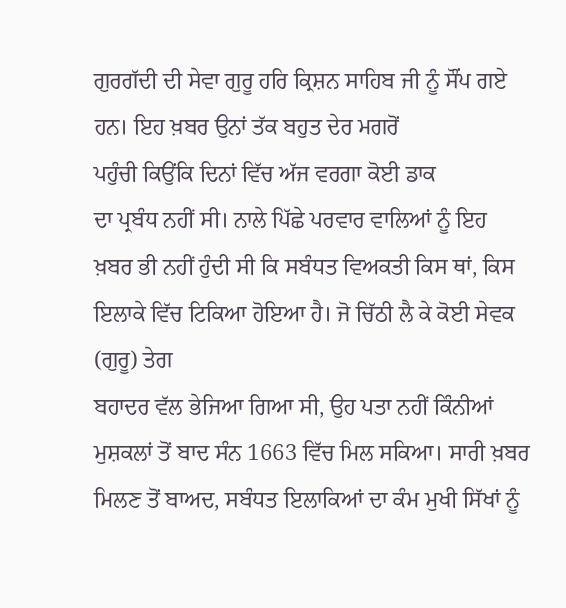ਗੁਰਗੱਦੀ ਦੀ ਸੇਵਾ ਗੁਰੂ ਹਰਿ ਕ੍ਰਿਸ਼ਨ ਸਾਹਿਬ ਜੀ ਨੂੰ ਸੌਂਪ ਗਏ
ਹਨ। ਇਹ ਖ਼ਬਰ ਉਨਾਂ ਤੱਕ ਬਹੁਤ ਦੇਰ ਮਗਰੋਂ
ਪਹੁੰਚੀ ਕਿਉਂਕਿ ਦਿਨਾਂ ਵਿੱਚ ਅੱਜ ਵਰਗਾ ਕੋਈ ਡਾਕ
ਦਾ ਪ੍ਰਬੰਧ ਨਹੀਂ ਸੀ। ਨਾਲੇ ਪਿੱਛੇ ਪਰਵਾਰ ਵਾਲਿਆਂ ਨੂੰ ਇਹ
ਖ਼ਬਰ ਭੀ ਨਹੀਂ ਹੁੰਦੀ ਸੀ ਕਿ ਸਬੰਧਤ ਵਿਅਕਤੀ ਕਿਸ ਥਾਂ, ਕਿਸ
ਇਲਾਕੇ ਵਿੱਚ ਟਿਕਿਆ ਹੋਇਆ ਹੈ। ਜੋ ਚਿੱਠੀ ਲੈ ਕੇ ਕੋਈ ਸੇਵਕ (ਗੁਰੂ) ਤੇਗ
ਬਹਾਦਰ ਵੱਲ ਭੇਜਿਆ ਗਿਆ ਸੀ, ਉਹ ਪਤਾ ਨਹੀਂ ਕਿੰਨੀਆਂ
ਮੁਸ਼ਕਲਾਂ ਤੋਂ ਬਾਦ ਸੰਨ 1663 ਵਿੱਚ ਮਿਲ ਸਕਿਆ। ਸਾਰੀ ਖ਼ਬਰ
ਮਿਲਣ ਤੋਂ ਬਾਅਦ, ਸਬੰਧਤ ਇਲਾਕਿਆਂ ਦਾ ਕੰਮ ਮੁਖੀ ਸਿੱਖਾਂ ਨੂੰ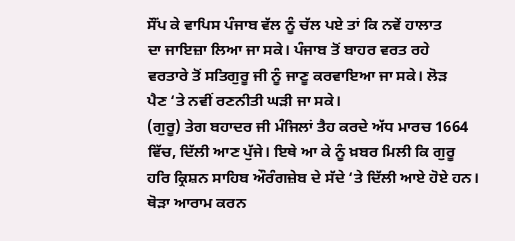ਸੌਂਪ ਕੇ ਵਾਪਿਸ ਪੰਜਾਬ ਵੱਲ ਨੂੰ ਚੱਲ ਪਏ ਤਾਂ ਕਿ ਨਵੇਂ ਹਾਲਾਤ
ਦਾ ਜਾਇਜ਼ਾ ਲਿਆ ਜਾ ਸਕੇ। ਪੰਜਾਬ ਤੋਂ ਬਾਹਰ ਵਰਤ ਰਹੇ
ਵਰਤਾਰੇ ਤੋਂ ਸਤਿਗੁਰੂ ਜੀ ਨੂੰ ਜਾਣੂ ਕਰਵਾਇਆ ਜਾ ਸਕੇ। ਲੋੜ
ਪੈਣ ‘ਤੇ ਨਵੀਂ ਰਣਨੀਤੀ ਘੜੀ ਜਾ ਸਕੇ।
(ਗੁਰੂ) ਤੇਗ ਬਹਾਦਰ ਜੀ ਮੰਜਿਲਾਂ ਤੈਹ ਕਰਦੇ ਅੱਧ ਮਾਰਚ 1664
ਵਿੱਚ, ਦਿੱਲੀ ਆਣ ਪੁੱਜੇ। ਇਥੇ ਆ ਕੇ ਨੂੰ ਖ਼ਬਰ ਮਿਲੀ ਕਿ ਗੁਰੂ
ਹਰਿ ਕ੍ਰਿਸ਼ਨ ਸਾਹਿਬ ਔਰੰਗਜ਼ੇਬ ਦੇ ਸੱਦੇ ‘ਤੇ ਦਿੱਲੀ ਆਏ ਹੋਏ ਹਨ।
ਥੋੜਾ ਆਰਾਮ ਕਰਨ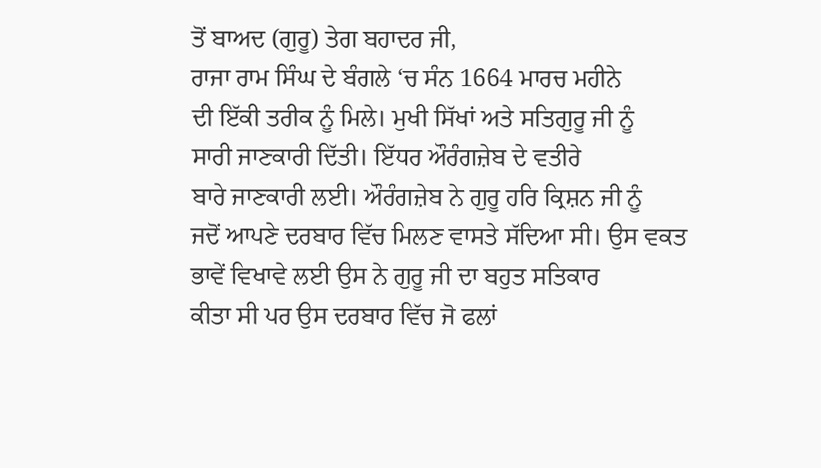ਤੋਂ ਬਾਅਦ (ਗੁਰੂ) ਤੇਗ ਬਹਾਦਰ ਜੀ,
ਰਾਜਾ ਰਾਮ ਸਿੰਘ ਦੇ ਬੰਗਲੇ ‘ਚ ਸੰਨ 1664 ਮਾਰਚ ਮਹੀਨੇ
ਦੀ ਇੱਕੀ ਤਰੀਕ ਨੂੰ ਮਿਲੇ। ਮੁਖੀ ਸਿੱਖਾਂ ਅਤੇ ਸਤਿਗੁਰੂ ਜੀ ਨੂੰ
ਸਾਰੀ ਜਾਣਕਾਰੀ ਦਿੱਤੀ। ਇੱਧਰ ਔਰੰਗਜ਼ੇਬ ਦੇ ਵਤੀਰੇ
ਬਾਰੇ ਜਾਣਕਾਰੀ ਲਈ। ਔਰੰਗਜ਼ੇਬ ਨੇ ਗੁਰੂ ਹਰਿ ਕ੍ਰਿਸ਼ਨ ਜੀ ਨੂੰ
ਜਦੋਂ ਆਪਣੇ ਦਰਬਾਰ ਵਿੱਚ ਮਿਲਣ ਵਾਸਤੇ ਸੱਦਿਆ ਸੀ। ਉਸ ਵਕਤ
ਭਾਵੇਂ ਵਿਖਾਵੇ ਲਈ ਉਸ ਨੇ ਗੁਰੂ ਜੀ ਦਾ ਬਹੁਤ ਸਤਿਕਾਰ
ਕੀਤਾ ਸੀ ਪਰ ਉਸ ਦਰਬਾਰ ਵਿੱਚ ਜੋ ਫਲਾਂ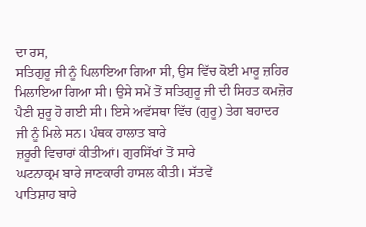ਦਾ ਰਸ,
ਸਤਿਗੁਰੂ ਜੀ ਨੂੰ ਪਿਲਾਇਆ ਗਿਆ ਸੀ, ਉਸ ਵਿੱਚ ਕੋਈ ਮਾਰੂ ਜ਼ਹਿਰ
ਮਿਲਾਇਆ ਗਿਆ ਸੀ। ਉਸੇ ਸਮੇਂ ਤੋਂ ਸਤਿਗੁਰੂ ਜੀ ਦੀ ਸਿਹਤ ਕਮਜ਼ੋਰ
ਪੈਣੀ ਸ਼ੁਰੂ ਹੋ ਗਈ ਸੀ। ਇਸੇ ਅਵੱਸਥਾ ਵਿੱਚ (ਗੁਰੂ) ਤੇਗ ਬਹਾਦਰ
ਜੀ ਨੂੰ ਮਿਲੇ ਸਨ। ਪੰਥਕ ਹਾਲਾਤ ਬਾਰੇ
ਜ਼ਰੂਰੀ ਵਿਚਾਰਾਂ ਕੀਤੀਆਂ। ਗੁਰਸਿੱਖਾਂ ਤੋਂ ਸਾਰੇ
ਘਟਨਾਕ੍ਰਮ ਬਾਰੇ ਜਾਣਕਾਰੀ ਹਾਸਲ ਕੀਤੀ। ਸੱਤਵੇਂ
ਪਾਤਿਸ਼ਾਹ ਬਾਰੇ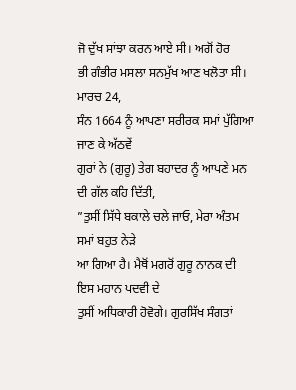ਜੋ ਦੁੱਖ ਸਾਂਝਾ ਕਰਨ ਆਏ ਸੀ। ਅਗੋਂ ਹੋਰ
ਭੀ ਗੰਭੀਰ ਮਸਲਾ ਸਨਮੁੱਖ ਆਣ ਖਲੋਤਾ ਸੀ। ਮਾਰਚ 24,
ਸੰਨ 1664 ਨੂੰ ਆਪਣਾ ਸਰੀਰਕ ਸਮਾਂ ਪੁੱਗਿਆ ਜਾਣ ਕੇ ਅੱਠਵੇਂ
ਗੁਰਾਂ ਨੇ (ਗੁਰੂ) ਤੇਗ ਬਹਾਦਰ ਨੂੰ ਆਪਣੇ ਮਨ ਦੀ ਗੱਲ ਕਹਿ ਦਿੱਤੀ,
”ਤੁਸੀਂ ਸਿੱਧੇ ਬਕਾਲੇ ਚਲੇ ਜਾਓ, ਮੇਰਾ ਅੰਤਮ ਸਮਾਂ ਬਹੁਤ ਨੇੜੇ
ਆ ਗਿਆ ਹੈ। ਮੈਥੋਂ ਮਗਰੋਂ ਗੁਰੂ ਨਾਨਕ ਦੀ ਇਸ ਮਹਾਨ ਪਦਵੀ ਦੇ
ਤੁਸੀਂ ਅਧਿਕਾਰੀ ਹੋਵੋਗੇ। ਗੁਰਸਿੱਖ ਸੰਗਤਾਂ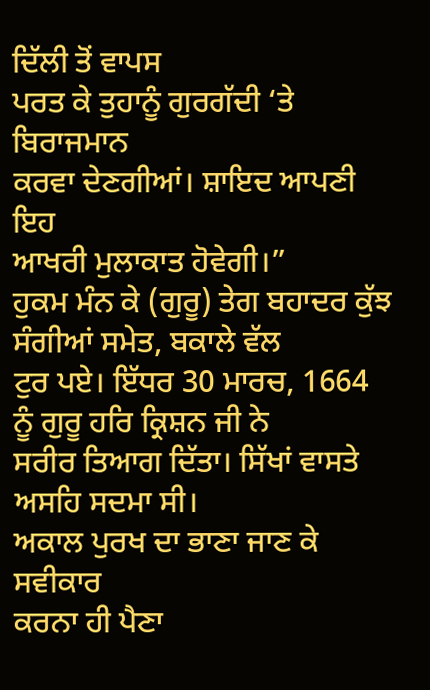ਦਿੱਲੀ ਤੋਂ ਵਾਪਸ
ਪਰਤ ਕੇ ਤੁਹਾਨੂੰ ਗੁਰਗੱਦੀ ‘ਤੇ ਬਿਰਾਜਮਾਨ
ਕਰਵਾ ਦੇਣਗੀਆਂ। ਸ਼ਾਇਦ ਆਪਣੀ ਇਹ
ਆਖਰੀ ਮੁਲਾਕਾਤ ਹੋਵੇਗੀ।”
ਹੁਕਮ ਮੰਨ ਕੇ (ਗੁਰੂ) ਤੇਗ ਬਹਾਦਰ ਕੁੱਝ ਸੰਗੀਆਂ ਸਮੇਤ, ਬਕਾਲੇ ਵੱਲ
ਟੁਰ ਪਏ। ਇੱਧਰ 30 ਮਾਰਚ, 1664 ਨੂੰ ਗੁਰੂ ਹਰਿ ਕ੍ਰਿਸ਼ਨ ਜੀ ਨੇ
ਸਰੀਰ ਤਿਆਗ ਦਿੱਤਾ। ਸਿੱਖਾਂ ਵਾਸਤੇ ਅਸਹਿ ਸਦਮਾ ਸੀ।
ਅਕਾਲ ਪੁਰਖ ਦਾ ਭਾਣਾ ਜਾਣ ਕੇ ਸਵੀਕਾਰ
ਕਰਨਾ ਹੀ ਪੈਣਾ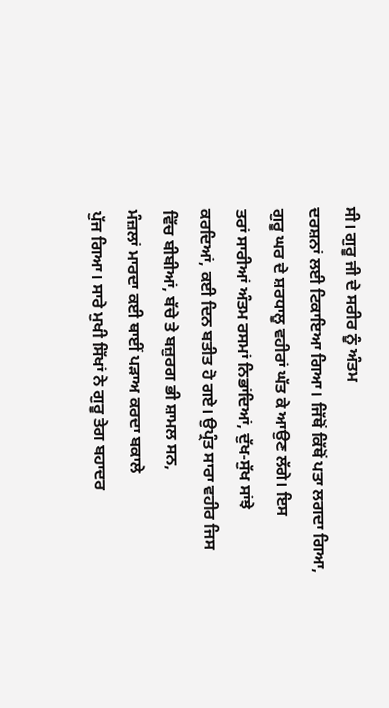ਸੀ। ਗੁਰੂ ਜੀ ਦੇ ਸਰੀਰ ਨੂੰ ਅੰਤਮ
ਦਰਸ਼ਨਾਂ ਲਈ ਟਿਕਾਇਆ ਗਿਆ। ਜਿੱਥੋਂ ਕਿੱਥੋਂ ਪਤਾ ਲਗਦਾ ਗਿਆ,
ਗੁਰੂ ਘਰ ਦੇ ਸ਼ਰਧਾਲੂ ਵਹੀਰਾਂ ਘੱਤ ਕੇ ਆਉਣ ਲੱਗੇ। ਇਸ
ਤਰਾਂ ਸਾਰੀਆਂ ਅੰਤਮ ਰਸਮਾਂ ਨਿਭਾਂਦਿਆਂ, ਦੁੱਖ-ਸੁੱਖ ਸਾਂਝੇ
ਕਰਦਿਆਂ, ਕਈ ਦਿਨ ਬਤੀਤ ਹੋ ਗਏ। ਉਪ੍ਰੰਤ ਸਾਰਾ ਵਹੀਰ ਜਿਸ
ਵਿੱਚ ਬੀਬੀਆਂ, ਬੱਚੇ ਤੇ ਬਜ਼ੁਰਗ ਭੀ ਸ਼ਾਮਲ ਸਨ,
ਮੰਜ਼ਲਾਂ ਮਾਰਦਾ ਕਈ ਥਾਈਂ ਪੜਾਅ ਕਰਦਾ ਬਕਾਲੇ
ਪੁੱਜ ਗਿਆ। ਸਾਰੇ ਮੁਖੀ ਸਿੱਖਾਂ ਨੇ ਗੁਰੂ ਤੇਗ ਬਹਾਦਰ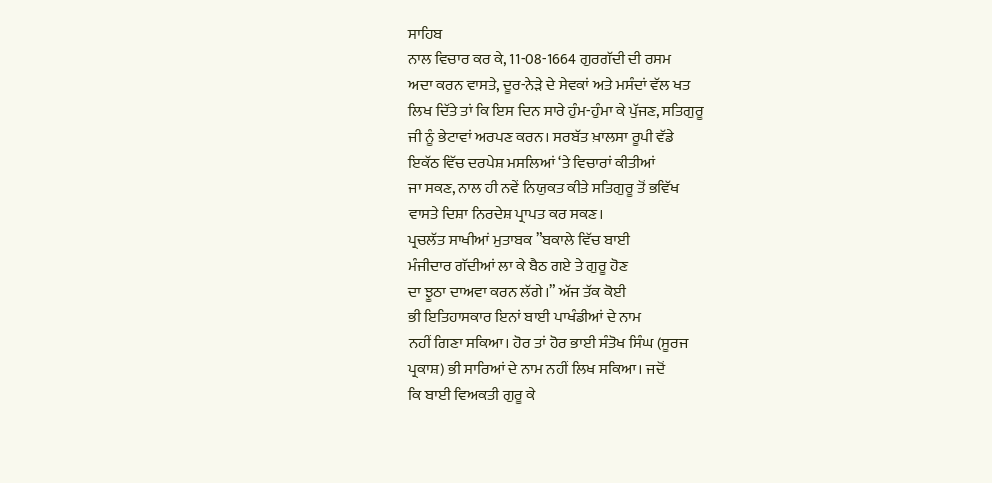ਸਾਹਿਬ
ਨਾਲ ਵਿਚਾਰ ਕਰ ਕੇ, 11-08-1664 ਗੁਰਗੱਦੀ ਦੀ ਰਸਮ
ਅਦਾ ਕਰਨ ਵਾਸਤੇ, ਦੂਰ-ਨੇੜੇ ਦੇ ਸੇਵਕਾਂ ਅਤੇ ਮਸੰਦਾਂ ਵੱਲ ਖਤ
ਲਿਖ ਦਿੱਤੇ ਤਾਂ ਕਿ ਇਸ ਦਿਨ ਸਾਰੇ ਹੁੰਮ-ਹੁੰਮਾ ਕੇ ਪੁੱਜਣ, ਸਤਿਗੁਰੂ
ਜੀ ਨੂੰ ਭੇਟਾਵਾਂ ਅਰਪਣ ਕਰਨ। ਸਰਬੱਤ ਖ਼ਾਲਸਾ ਰੂਪੀ ਵੱਡੇ
ਇਕੱਠ ਵਿੱਚ ਦਰਪੇਸ਼ ਮਸਲਿਆਂ ‘ਤੇ ਵਿਚਾਰਾਂ ਕੀਤੀਆਂ
ਜਾ ਸਕਣ, ਨਾਲ ਹੀ ਨਵੇਂ ਨਿਯੁਕਤ ਕੀਤੇ ਸਤਿਗੁਰੂ ਤੋਂ ਭਵਿੱਖ
ਵਾਸਤੇ ਦਿਸ਼ਾ ਨਿਰਦੇਸ਼ ਪ੍ਰਾਪਤ ਕਰ ਸਕਣ।
ਪ੍ਰਚਲੱਤ ਸਾਖੀਆਂ ਮੁਤਾਬਕ ”ਬਕਾਲੇ ਵਿੱਚ ਬਾਈ
ਮੰਜੀਦਾਰ ਗੱਦੀਆਂ ਲਾ ਕੇ ਬੈਠ ਗਏ ਤੇ ਗੁਰੂ ਹੋਣ
ਦਾ ਝੂਠਾ ਦਾਅਵਾ ਕਰਨ ਲੱਗੇ।” ਅੱਜ ਤੱਕ ਕੋਈ
ਭੀ ਇਤਿਹਾਸਕਾਰ ਇਨਾਂ ਬਾਈ ਪਾਖੰਡੀਆਂ ਦੇ ਨਾਮ
ਨਹੀਂ ਗਿਣਾ ਸਕਿਆ। ਹੋਰ ਤਾਂ ਹੋਰ ਭਾਈ ਸੰਤੋਖ ਸਿੰਘ (ਸੂਰਜ
ਪ੍ਰਕਾਸ਼) ਭੀ ਸਾਰਿਆਂ ਦੇ ਨਾਮ ਨਹੀਂ ਲਿਖ ਸਕਿਆ। ਜਦੋਂ
ਕਿ ਬਾਈ ਵਿਅਕਤੀ ਗੁਰੂ ਕੇ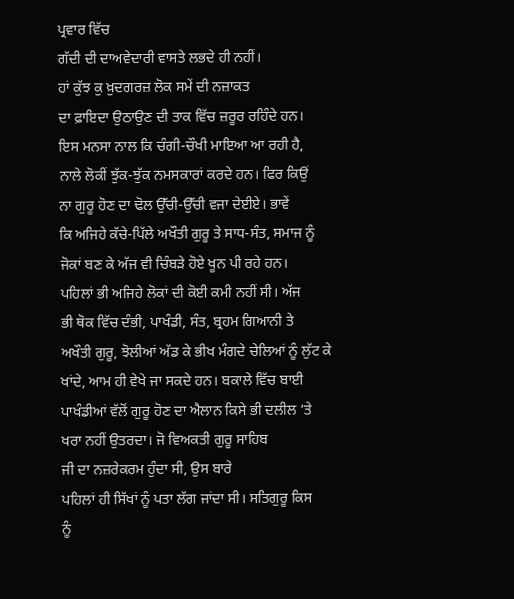ਪ੍ਰਵਾਰ ਵਿੱਚ
ਗੱਦੀ ਦੀ ਦਾਅਵੇਦਾਰੀ ਵਾਸਤੇ ਲਭਦੇ ਹੀ ਨਹੀਂ।
ਹਾਂ ਕੁੱਝ ਕੁ ਖ਼ੁਦਗਰਜ਼ ਲੋਕ ਸਮੇਂ ਦੀ ਨਜ਼ਾਕਤ
ਦਾ ਫ਼ਾਇਦਾ ਉਠਾਉਣ ਦੀ ਤਾਕ ਵਿੱਚ ਜ਼ਰੂਰ ਰਹਿੰਦੇ ਹਨ।
ਇਸ ਮਨਸਾ ਨਾਲ ਕਿ ਚੰਗੀ-ਚੌਖੀ ਮਾਇਆ ਆ ਰਹੀ ਹੈ,
ਨਾਲੇ ਲੋਕੀਂ ਝੁੱਕ-ਝੁੱਕ ਨਮਸਕਾਰਾਂ ਕਰਦੇ ਹਨ। ਫਿਰ ਕਿਉਂ
ਨਾ ਗੁਰੂ ਹੋਣ ਦਾ ਢੋਲ ਉੱਚੀ-ਉੱਚੀ ਵਜਾ ਦੇਈਏ। ਭਾਵੇਂ
ਕਿ ਅਜਿਹੇ ਕੱਚੇ-ਪਿੱਲੇ ਅਖੌਤੀ ਗੁਰੂ ਤੇ ਸਾਧ-ਸੰਤ, ਸਮਾਜ ਨੂੰ
ਜੋਕਾਂ ਬਣ ਕੇ ਅੱਜ ਵੀ ਚਿੰਬੜੇ ਹੋਏ ਖੂਨ ਪੀ ਰਹੇ ਹਨ।
ਪਹਿਲਾਂ ਭੀ ਅਜਿਹੇ ਲੋਕਾਂ ਦੀ ਕੋਈ ਕਮੀ ਨਹੀਂ ਸੀ। ਅੱਜ
ਭੀ ਥੋਕ ਵਿੱਚ ਦੰਭੀ, ਪਾਖੰਡੀ, ਸੰਤ, ਬ੍ਰਹਮ ਗਿਆਨੀ ਤੇ
ਅਖੌਤੀ ਗੁਰੂ, ਝੋਲੀਆਂ ਅੱਡ ਕੇ ਭੀਖ ਮੰਗਦੇ ਚੇਲਿਆਂ ਨੂੰ ਲੁੱਟ ਕੇ
ਖਾਂਦੇ, ਆਮ ਹੀ ਵੇਖੇ ਜਾ ਸਕਦੇ ਹਨ। ਬਕਾਲੇ ਵਿੱਚ ਬਾਈ
ਪਾਖੰਡੀਆਂ ਵੱਲੋਂ ਗੁਰੂ ਹੋਣ ਦਾ ਐਲਾਨ ਕਿਸੇ ਭੀ ਦਲੀਲ ‘ਤੇ
ਖਰਾ ਨਹੀਂ ਉਤਰਦਾ। ਜੋ ਵਿਅਕਤੀ ਗੁਰੂ ਸਾਹਿਬ
ਜੀ ਦਾ ਨਜ਼ਰੇਕਰਮ ਹੁੰਦਾ ਸੀ, ਉਸ ਬਾਰੇ
ਪਹਿਲਾਂ ਹੀ ਸਿੱਖਾਂ ਨੂੰ ਪਤਾ ਲੱਗ ਜਾਂਦਾ ਸੀ। ਸਤਿਗੁਰੂ ਕਿਸ
ਨੂੰ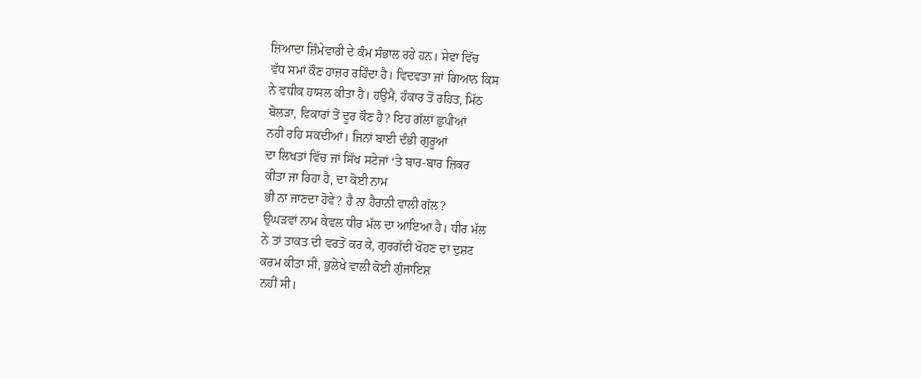ਜ਼ਿਆਦਾ ਜ਼ਿੰਮੇਵਾਰੀ ਦੇ ਕੰਮ ਸੰਭਾਲ ਰਹੇ ਹਨ। ਸੇਵਾ ਵਿੱਚ
ਵੱਧ ਸਮਾਂ ਕੌਣ ਹਾਜ਼ਰ ਰਹਿੰਦਾ ਹੈ। ਵਿਦਵਤਾ ਜਾਂ ਗਿਆਨ ਕਿਸ
ਨੇ ਵਧੀਕ ਹਾਸਲ ਕੀਤਾ ਹੈ। ਹਉਮੈਂ, ਹੰਕਾਰ ਤੋਂ ਰਹਿਤ, ਮਿੱਠ
ਬੋਲੜਾ, ਵਿਕਾਰਾਂ ਤੋਂ ਦੂਰ ਕੌਣ ਹੈ? ਇਹ ਗੱਲਾਂ ਛੁਪੀਆਂ
ਨਹੀਂ ਰਹਿ ਸਕਦੀਆਂ। ਜਿਨਾਂ ਬਾਈ ਦੰਭੀ ਗੁਰੂਆਂ
ਦਾ ਲਿਖਤਾਂ ਵਿੱਚ ਜਾਂ ਸਿੱਖ ਸਟੇਜਾਂ ‘ਤੇ ਬਾਰ-ਬਾਰ ਜ਼ਿਕਰ
ਕੀਤਾ ਜਾ ਰਿਹਾ ਹੈ, ਦਾ ਕੋਈ ਨਾਮ
ਭੀ ਨਾ ਜਾਣਦਾ ਹੋਵੇ? ਹੈ ਨਾ ਹੈਰਾਨੀ ਵਾਲੀ ਗੱਲ?
ਉਘੜਵਾਂ ਨਾਮ ਕੇਵਲ ਧੀਰ ਮੱਲ ਦਾ ਆਇਆ ਹੈ। ਧੀਰ ਮੱਲ
ਨੇ ਤਾਂ ਤਾਕਤ ਦੀ ਵਰਤੋਂ ਕਰ ਕੇ, ਗੁਰਗੱਦੀ ਖੋਹਣ ਦਾ ਦੁਸ਼ਟ
ਕਰਮ ਕੀਤਾ ਸੀ, ਭੁਲੇਖੇ ਵਾਲੀ ਕੋਈ ਗੁੰਜਾਇਸ਼
ਨਹੀਂ ਸੀ।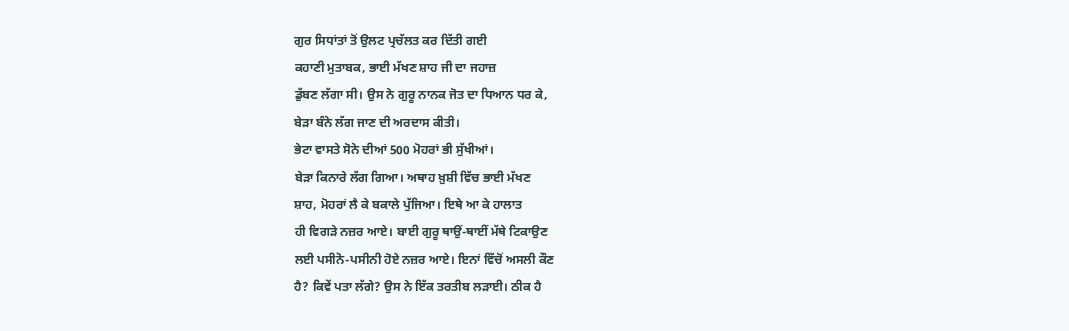ਗੁਰ ਸਿਧਾਂਤਾਂ ਤੋਂ ਉਲਟ ਪ੍ਰਚੱਲਤ ਕਰ ਦਿੱਤੀ ਗਈ
ਕਹਾਣੀ ਮੁਤਾਬਕ, ਭਾਈ ਮੱਖਣ ਸ਼ਾਹ ਜੀ ਦਾ ਜਹਾਜ਼
ਡੁੱਬਣ ਲੱਗਾ ਸੀ। ਉਸ ਨੇ ਗੁਰੂ ਨਾਨਕ ਜੋਤ ਦਾ ਧਿਆਨ ਧਰ ਕੇ,
ਬੇੜਾ ਬੰਨੇ ਲੱਗ ਜਾਣ ਦੀ ਅਰਦਾਸ ਕੀਤੀ।
ਭੇਟਾ ਵਾਸਤੇ ਸੋਨੇ ਦੀਆਂ 500 ਮੋਹਰਾਂ ਭੀ ਸੁੱਖੀਆਂ।
ਬੇੜਾ ਕਿਨਾਰੇ ਲੱਗ ਗਿਆ। ਅਥਾਹ ਖ਼ੁਸ਼ੀ ਵਿੱਚ ਭਾਈ ਮੱਖਣ
ਸ਼ਾਹ, ਮੋਹਰਾਂ ਲੈ ਕੇ ਬਕਾਲੇ ਪੁੱਜਿਆ। ਇਥੇ ਆ ਕੇ ਹਾਲਾਤ
ਹੀ ਵਿਗੜੇ ਨਜ਼ਰ ਆਏ। ਬਾਈ ਗੁਰੂ ਥਾਉਂ-ਥਾਈਂ ਮੱਥੇ ਟਿਕਾਉਣ
ਲਈ ਪਸੀਨੋ-ਪਸੀਨੀ ਹੋਏ ਨਜ਼ਰ ਆਏ। ਇਨਾਂ ਵਿੱਚੋਂ ਅਸਲੀ ਕੌਣ
ਹੈ? ਕਿਵੇਂ ਪਤਾ ਲੱਗੇ? ਉਸ ਨੇ ਇੱਕ ਤਰਤੀਬ ਲੜਾਈ। ਠੀਕ ਹੈ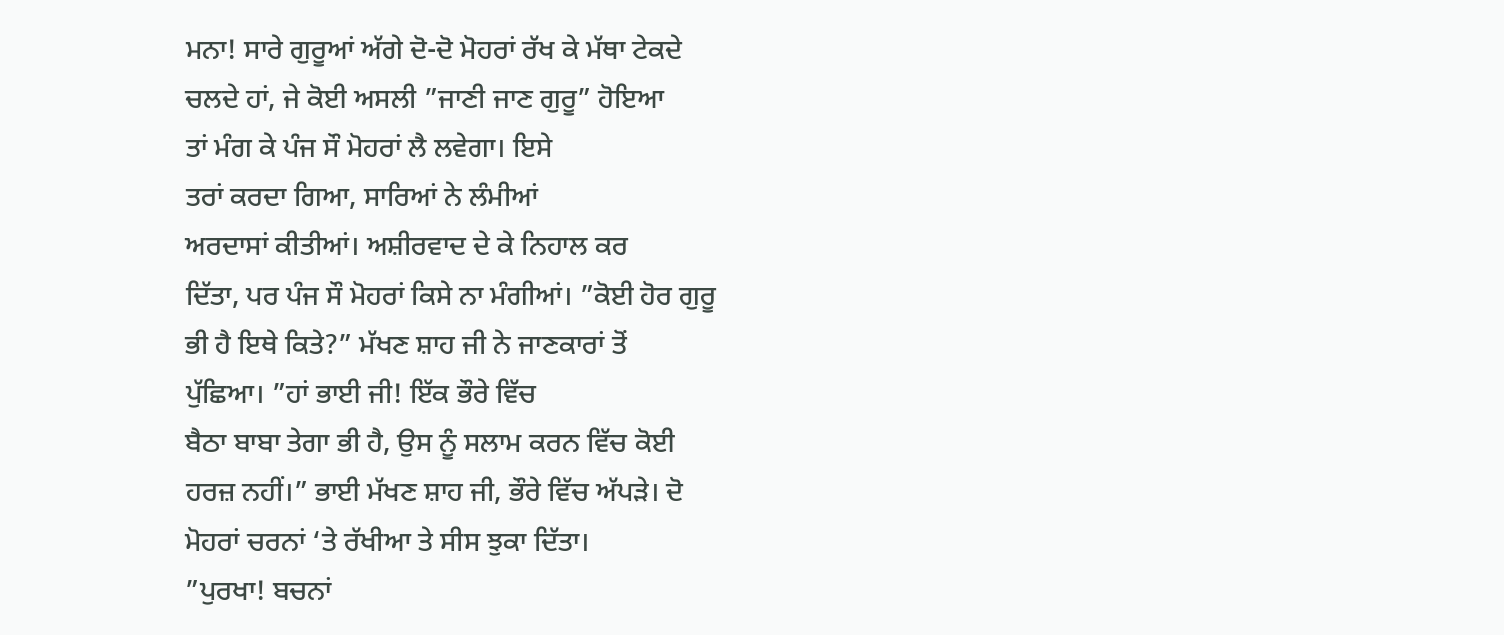ਮਨਾ! ਸਾਰੇ ਗੁਰੂਆਂ ਅੱਗੇ ਦੋ-ਦੋ ਮੋਹਰਾਂ ਰੱਖ ਕੇ ਮੱਥਾ ਟੇਕਦੇ
ਚਲਦੇ ਹਾਂ, ਜੇ ਕੋਈ ਅਸਲੀ ”ਜਾਣੀ ਜਾਣ ਗੁਰੂ” ਹੋਇਆ
ਤਾਂ ਮੰਗ ਕੇ ਪੰਜ ਸੌ ਮੋਹਰਾਂ ਲੈ ਲਵੇਗਾ। ਇਸੇ
ਤਰਾਂ ਕਰਦਾ ਗਿਆ, ਸਾਰਿਆਂ ਨੇ ਲੰਮੀਆਂ
ਅਰਦਾਸਾਂ ਕੀਤੀਆਂ। ਅਸ਼ੀਰਵਾਦ ਦੇ ਕੇ ਨਿਹਾਲ ਕਰ
ਦਿੱਤਾ, ਪਰ ਪੰਜ ਸੌ ਮੋਹਰਾਂ ਕਿਸੇ ਨਾ ਮੰਗੀਆਂ। ”ਕੋਈ ਹੋਰ ਗੁਰੂ
ਭੀ ਹੈ ਇਥੇ ਕਿਤੇ?” ਮੱਖਣ ਸ਼ਾਹ ਜੀ ਨੇ ਜਾਣਕਾਰਾਂ ਤੋਂ
ਪੁੱਛਿਆ। ”ਹਾਂ ਭਾਈ ਜੀ! ਇੱਕ ਭੌਰੇ ਵਿੱਚ
ਬੈਠਾ ਬਾਬਾ ਤੇਗਾ ਭੀ ਹੈ, ਉਸ ਨੂੰ ਸਲਾਮ ਕਰਨ ਵਿੱਚ ਕੋਈ
ਹਰਜ਼ ਨਹੀਂ।” ਭਾਈ ਮੱਖਣ ਸ਼ਾਹ ਜੀ, ਭੌਰੇ ਵਿੱਚ ਅੱਪੜੇ। ਦੋ
ਮੋਹਰਾਂ ਚਰਨਾਂ ‘ਤੇ ਰੱਖੀਆ ਤੇ ਸੀਸ ਝੁਕਾ ਦਿੱਤਾ।
”ਪੁਰਖਾ! ਬਚਨਾਂ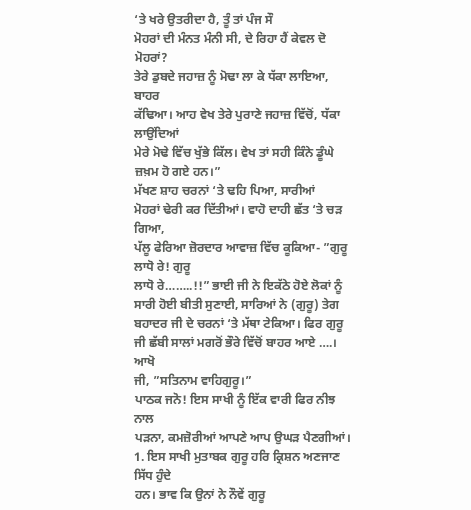‘ਤੇ ਖਰੇ ਉਤਰੀਦਾ ਹੈ, ਤੂੰ ਤਾਂ ਪੰਜ ਸੌ
ਮੋਹਰਾਂ ਦੀ ਮੰਨਤ ਮੰਨੀ ਸੀ, ਦੇ ਰਿਹਾ ਹੈਂ ਕੇਵਲ ਦੋ ਮੋਹਰਾਂ?
ਤੇਰੇ ਡੁਬਦੇ ਜਹਾਜ਼ ਨੂੰ ਮੋਢਾ ਲਾ ਕੇ ਧੱਕਾ ਲਾਇਆ, ਬਾਹਰ
ਕੱਢਿਆ। ਆਹ ਵੇਖ ਤੇਰੇ ਪੁਰਾਣੇ ਜਹਾਜ਼ ਵਿੱਚੋਂ, ਧੱਕਾ ਲਾਉਂਦਿਆਂ
ਮੇਰੇ ਮੋਢੇ ਵਿੱਚ ਖੁੱਭੇ ਕਿੱਲ। ਵੇਖ ਤਾਂ ਸਹੀ ਕਿੰਨੇ ਡੂੰਘੇ ਜ਼ਖ਼ਮ ਹੋ ਗਏ ਹਨ।”
ਮੱਖਣ ਸ਼ਾਹ ਚਰਨਾਂ ‘ਤੇ ਢਹਿ ਪਿਆ, ਸਾਰੀਆਂ
ਮੋਹਰਾਂ ਢੇਰੀ ਕਰ ਦਿੱਤੀਆਂ। ਵਾਹੋ ਦਾਹੀ ਛੱਤ ‘ਤੇ ਚੜ ਗਿਆ,
ਪੱਲੂ ਫੇਰਿਆ ਜ਼ੋਰਦਾਰ ਆਵਾਜ਼ ਵਿੱਚ ਕੂਕਿਆ- ”ਗੁਰੂ ਲਾਧੋ ਰੇ! ਗੁਰੂ
ਲਾਧੋ ਰੇ……..!!” ਭਾਈ ਜੀ ਨੇ ਇਕੱਠੇ ਹੋਏ ਲੋਕਾਂ ਨੂੰ
ਸਾਰੀ ਹੋਈ ਬੀਤੀ ਸੁਣਾਈ, ਸਾਰਿਆਂ ਨੇ (ਗੁਰੂ) ਤੇਗ
ਬਹਾਦਰ ਜੀ ਦੇ ਚਰਨਾਂ ‘ਤੇ ਮੱਥਾ ਟੇਕਿਆ। ਫਿਰ ਗੁਰੂ
ਜੀ ਛੱਬੀ ਸਾਲਾਂ ਮਗਰੋਂ ਭੌਰੇ ਵਿੱਚੋਂ ਬਾਹਰ ਆਏ ….। ਆਖੋ
ਜੀ, ”ਸਤਿਨਾਮ ਵਾਹਿਗੁਰੂ।”
ਪਾਠਕ ਜਨੋ! ਇਸ ਸਾਖੀ ਨੂੰ ਇੱਕ ਵਾਰੀ ਫਿਰ ਨੀਝ ਨਾਲ
ਪੜਨਾ, ਕਮਜ਼ੋਰੀਆਂ ਆਪਣੇ ਆਪ ਉਘੜ ਪੈਣਗੀਆਂ।
1. ਇਸ ਸਾਖੀ ਮੁਤਾਬਕ ਗੁਰੂ ਹਰਿ ਕ੍ਰਿਸ਼ਨ ਅਣਜਾਣ ਸਿੱਧ ਹੁੰਦੇ
ਹਨ। ਭਾਵ ਕਿ ਉਨਾਂ ਨੇ ਨੌਵੇਂ ਗੁਰੂ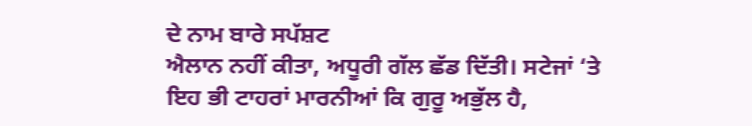ਦੇ ਨਾਮ ਬਾਰੇ ਸਪੱਸ਼ਟ
ਐਲਾਨ ਨਹੀਂ ਕੀਤਾ, ਅਧੂਰੀ ਗੱਲ ਛੱਡ ਦਿੱਤੀ। ਸਟੇਜਾਂ ‘ਤੇ
ਇਹ ਭੀ ਟਾਹਰਾਂ ਮਾਰਨੀਆਂ ਕਿ ਗੁਰੂ ਅਭੁੱਲ ਹੈ,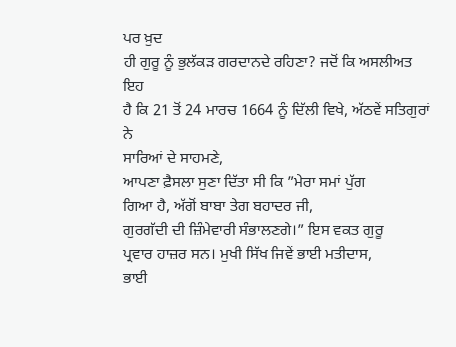ਪਰ ਖ਼ੁਦ
ਹੀ ਗੁਰੂ ਨੂੰ ਭੁਲੱਕੜ ਗਰਦਾਨਦੇ ਰਹਿਣਾ? ਜਦੋਂ ਕਿ ਅਸਲੀਅਤ ਇਹ
ਹੈ ਕਿ 21 ਤੋਂ 24 ਮਾਰਚ 1664 ਨੂੰ ਦਿੱਲੀ ਵਿਖੇ, ਅੱਠਵੇਂ ਸਤਿਗੁਰਾਂ ਨੇ
ਸਾਰਿਆਂ ਦੇ ਸਾਹਮਣੇ,
ਆਪਣਾ ਫ਼ੈਸਲਾ ਸੁਣਾ ਦਿੱਤਾ ਸੀ ਕਿ ”ਮੇਰਾ ਸਮਾਂ ਪੁੱਗ
ਗਿਆ ਹੈ, ਅੱਗੋਂ ਬਾਬਾ ਤੇਗ ਬਹਾਦਰ ਜੀ,
ਗੁਰਗੱਦੀ ਦੀ ਜ਼ਿੰਮੇਵਾਰੀ ਸੰਭਾਲਣਗੇ।” ਇਸ ਵਕਤ ਗੁਰੂ
ਪ੍ਰਵਾਰ ਹਾਜ਼ਰ ਸਨ। ਮੁਖੀ ਸਿੱਖ ਜਿਵੇਂ ਭਾਈ ਮਤੀਦਾਸ,
ਭਾਈ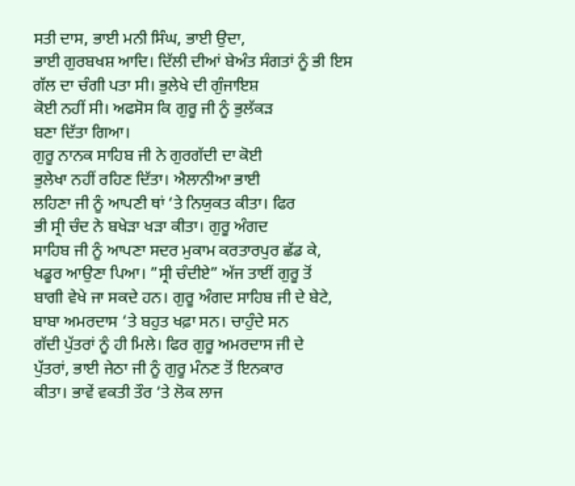ਸਤੀ ਦਾਸ, ਭਾਈ ਮਨੀ ਸਿੰਘ, ਭਾਈ ਉਦਾ,
ਭਾਈ ਗੁਰਬਖਸ਼ ਆਦਿ। ਦਿੱਲੀ ਦੀਆਂ ਬੇਅੰਤ ਸੰਗਤਾਂ ਨੂੰ ਭੀ ਇਸ
ਗੱਲ ਦਾ ਚੰਗੀ ਪਤਾ ਸੀ। ਭੁਲੇਖੇ ਦੀ ਗੁੰਜਾਇਸ਼
ਕੋਈ ਨਹੀਂ ਸੀ। ਅਫਸੋਸ ਕਿ ਗੁਰੂ ਜੀ ਨੂੰ ਭੁਲੱਕੜ
ਬਣਾ ਦਿੱਤਾ ਗਿਆ।
ਗੁਰੂ ਨਾਨਕ ਸਾਹਿਬ ਜੀ ਨੇ ਗੁਰਗੱਦੀ ਦਾ ਕੋਈ
ਭੁਲੇਖਾ ਨਹੀਂ ਰਹਿਣ ਦਿੱਤਾ। ਐਲਾਨੀਆ ਭਾਈ
ਲਹਿਣਾ ਜੀ ਨੂੰ ਆਪਣੀ ਥਾਂ ‘ਤੇ ਨਿਯੁਕਤ ਕੀਤਾ। ਫਿਰ
ਭੀ ਸ੍ਰੀ ਚੰਦ ਨੇ ਬਖੇੜਾ ਖੜਾ ਕੀਤਾ। ਗੁਰੂ ਅੰਗਦ
ਸਾਹਿਬ ਜੀ ਨੂੰ ਆਪਣਾ ਸਦਰ ਮੁਕਾਮ ਕਰਤਾਰਪੁਰ ਛੱਡ ਕੇ,
ਖਡੂਰ ਆਉਣਾ ਪਿਆ। ”ਸ੍ਰੀ ਚੰਦੀਏ” ਅੱਜ ਤਾਈਂ ਗੁਰੂ ਤੋਂ
ਬਾਗੀ ਵੇਖੇ ਜਾ ਸਕਦੇ ਹਨ। ਗੁਰੂ ਅੰਗਦ ਸਾਹਿਬ ਜੀ ਦੇ ਬੇਟੇ,
ਬਾਬਾ ਅਮਰਦਾਸ ‘ਤੇ ਬਹੁਤ ਖਫ਼ਾ ਸਨ। ਚਾਹੁੰਦੇ ਸਨ
ਗੱਦੀ ਪੁੱਤਰਾਂ ਨੂੰ ਹੀ ਮਿਲੇ। ਫਿਰ ਗੁਰੂ ਅਮਰਦਾਸ ਜੀ ਦੇ
ਪੁੱਤਰਾਂ, ਭਾਈ ਜੇਠਾ ਜੀ ਨੂੰ ਗੁਰੂ ਮੰਨਣ ਤੋਂ ਇਨਕਾਰ
ਕੀਤਾ। ਭਾਵੇਂ ਵਕਤੀ ਤੌਰ ‘ਤੇ ਲੋਕ ਲਾਜ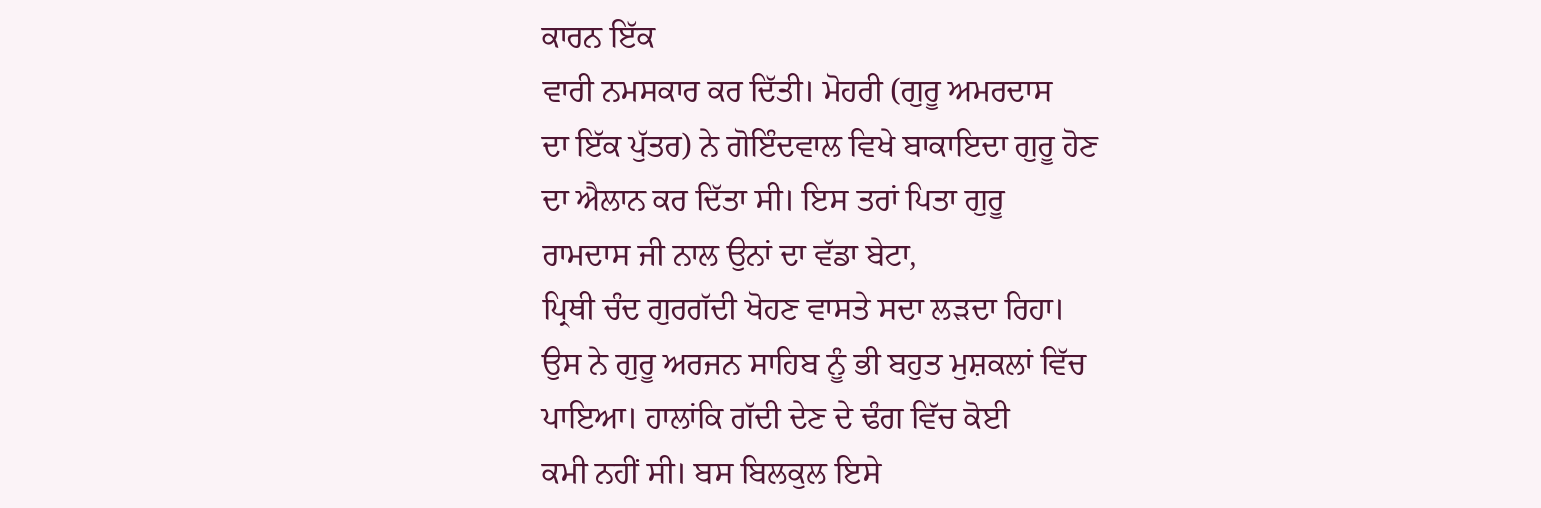ਕਾਰਨ ਇੱਕ
ਵਾਰੀ ਨਮਸਕਾਰ ਕਰ ਦਿੱਤੀ। ਮੋਹਰੀ (ਗੁਰੂ ਅਮਰਦਾਸ
ਦਾ ਇੱਕ ਪੁੱਤਰ) ਨੇ ਗੋਇੰਦਵਾਲ ਵਿਖੇ ਬਾਕਾਇਦਾ ਗੁਰੂ ਹੋਣ
ਦਾ ਐਲਾਨ ਕਰ ਦਿੱਤਾ ਸੀ। ਇਸ ਤਰਾਂ ਪਿਤਾ ਗੁਰੂ
ਰਾਮਦਾਸ ਜੀ ਨਾਲ ਉਨਾਂ ਦਾ ਵੱਡਾ ਬੇਟਾ,
ਪ੍ਰਿਥੀ ਚੰਦ ਗੁਰਗੱਦੀ ਖੋਹਣ ਵਾਸਤੇ ਸਦਾ ਲੜਦਾ ਰਿਹਾ।
ਉਸ ਨੇ ਗੁਰੂ ਅਰਜਨ ਸਾਹਿਬ ਨੂੰ ਭੀ ਬਹੁਤ ਮੁਸ਼ਕਲਾਂ ਵਿੱਚ
ਪਾਇਆ। ਹਾਲਾਂਕਿ ਗੱਦੀ ਦੇਣ ਦੇ ਢੰਗ ਵਿੱਚ ਕੋਈ
ਕਮੀ ਨਹੀਂ ਸੀ। ਬਸ ਬਿਲਕੁਲ ਇਸੇ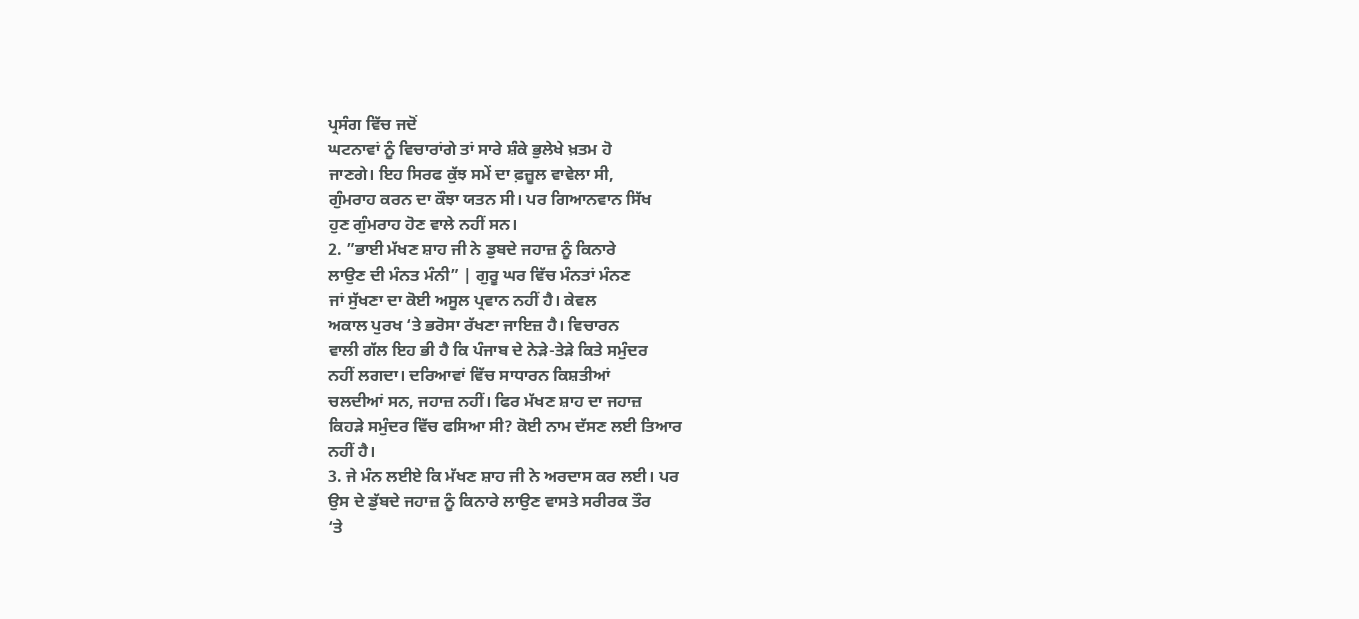ਪ੍ਰਸੰਗ ਵਿੱਚ ਜਦੋਂ
ਘਟਨਾਵਾਂ ਨੂੰ ਵਿਚਾਰਾਂਗੇ ਤਾਂ ਸਾਰੇ ਸ਼ੰਕੇ ਭੁਲੇਖੇ ਖ਼ਤਮ ਹੋ
ਜਾਣਗੇ। ਇਹ ਸਿਰਫ ਕੁੱਝ ਸਮੇਂ ਦਾ ਫ਼ਜ਼ੂਲ ਵਾਵੇਲਾ ਸੀ,
ਗੁੰਮਰਾਹ ਕਰਨ ਦਾ ਕੌਝਾ ਯਤਨ ਸੀ। ਪਰ ਗਿਆਨਵਾਨ ਸਿੱਖ
ਹੁਣ ਗੁੰਮਰਾਹ ਹੋਣ ਵਾਲੇ ਨਹੀਂ ਸਨ।
2. ”ਭਾਈ ਮੱਖਣ ਸ਼ਾਹ ਜੀ ਨੇ ਡੁਬਦੇ ਜਹਾਜ਼ ਨੂੰ ਕਿਨਾਰੇ
ਲਾਉਣ ਦੀ ਮੰਨਤ ਮੰਨੀ” | ਗੁਰੂ ਘਰ ਵਿੱਚ ਮੰਨਤਾਂ ਮੰਨਣ
ਜਾਂ ਸੁੱਖਣਾ ਦਾ ਕੋਈ ਅਸੂਲ ਪ੍ਰਵਾਨ ਨਹੀਂ ਹੈ। ਕੇਵਲ
ਅਕਾਲ ਪੁਰਖ ‘ਤੇ ਭਰੋਸਾ ਰੱਖਣਾ ਜਾਇਜ਼ ਹੈ। ਵਿਚਾਰਨ
ਵਾਲੀ ਗੱਲ ਇਹ ਭੀ ਹੈ ਕਿ ਪੰਜਾਬ ਦੇ ਨੇੜੇ-ਤੇੜੇ ਕਿਤੇ ਸਮੁੰਦਰ
ਨਹੀਂ ਲਗਦਾ। ਦਰਿਆਵਾਂ ਵਿੱਚ ਸਾਧਾਰਨ ਕਿਸ਼ਤੀਆਂ
ਚਲਦੀਆਂ ਸਨ, ਜਹਾਜ਼ ਨਹੀਂ। ਫਿਰ ਮੱਖਣ ਸ਼ਾਹ ਦਾ ਜਹਾਜ਼
ਕਿਹੜੇ ਸਮੁੰਦਰ ਵਿੱਚ ਫਸਿਆ ਸੀ? ਕੋਈ ਨਾਮ ਦੱਸਣ ਲਈ ਤਿਆਰ
ਨਹੀਂ ਹੈ।
3. ਜੇ ਮੰਨ ਲਈਏ ਕਿ ਮੱਖਣ ਸ਼ਾਹ ਜੀ ਨੇ ਅਰਦਾਸ ਕਰ ਲਈ। ਪਰ
ਉਸ ਦੇ ਡੁੱਬਦੇ ਜਹਾਜ਼ ਨੂੰ ਕਿਨਾਰੇ ਲਾਉਣ ਵਾਸਤੇ ਸਰੀਰਕ ਤੌਰ
‘ਤੇ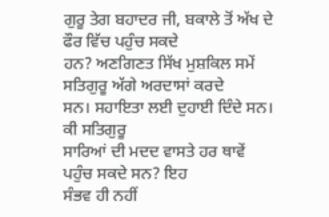ਗੁਰੂ ਤੇਗ ਬਹਾਦਰ ਜੀ, ਬਕਾਲੇ ਤੋਂ ਅੱਖ ਦੇ ਫੌਰ ਵਿੱਚ ਪਹੁੰਚ ਸਕਦੇ
ਹਨ? ਅਣਗਿਣਤ ਸਿੱਖ ਮੁਸ਼ਕਿਲ ਸਮੇਂ ਸਤਿਗੁਰੂ ਅੱਗੇ ਅਰਦਾਸਾਂ ਕਰਦੇ
ਸਨ। ਸਹਾਇਤਾ ਲਈ ਦੁਹਾਈ ਦਿੰਦੇ ਸਨ। ਕੀ ਸਤਿਗੁਰੂ
ਸਾਰਿਆਂ ਦੀ ਮਦਦ ਵਾਸਤੇ ਹਰ ਥਾਵੇਂ ਪਹੁੰਚ ਸਕਦੇ ਸਨ? ਇਹ
ਸੰਭਵ ਹੀ ਨਹੀਂ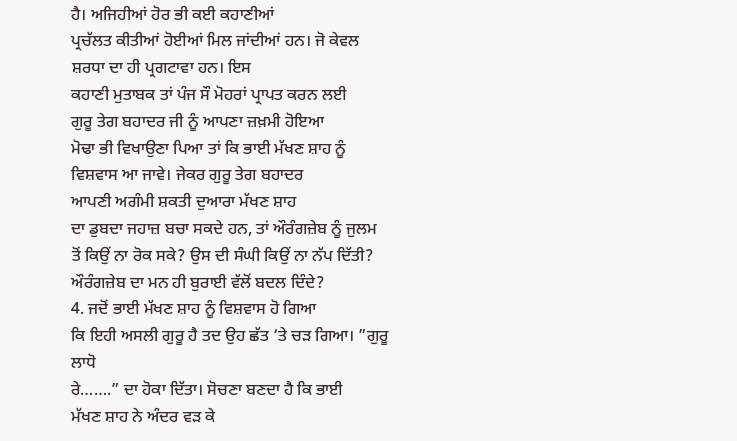ਹੈ। ਅਜਿਹੀਆਂ ਹੋਰ ਭੀ ਕਈ ਕਹਾਣੀਆਂ
ਪ੍ਰਚੱਲਤ ਕੀਤੀਆਂ ਹੋਈਆਂ ਮਿਲ ਜਾਂਦੀਆਂ ਹਨ। ਜੋ ਕੇਵਲ
ਸ਼ਰਧਾ ਦਾ ਹੀ ਪ੍ਰਗਟਾਵਾ ਹਨ। ਇਸ
ਕਹਾਣੀ ਮੁਤਾਬਕ ਤਾਂ ਪੰਜ ਸੌ ਮੋਹਰਾਂ ਪ੍ਰਾਪਤ ਕਰਨ ਲਈ
ਗੁਰੂ ਤੇਗ ਬਹਾਦਰ ਜੀ ਨੂੰ ਆਪਣਾ ਜ਼ਖ਼ਮੀ ਹੋਇਆ
ਮੋਢਾ ਭੀ ਵਿਖਾਉਣਾ ਪਿਆ ਤਾਂ ਕਿ ਭਾਈ ਮੱਖਣ ਸ਼ਾਹ ਨੂੰ
ਵਿਸ਼ਵਾਸ ਆ ਜਾਵੇ। ਜੇਕਰ ਗੁਰੂ ਤੇਗ ਬਹਾਦਰ
ਆਪਣੀ ਅਗੰਮੀ ਸ਼ਕਤੀ ਦੁਆਰਾ ਮੱਖਣ ਸ਼ਾਹ
ਦਾ ਡੁਬਦਾ ਜਹਾਜ਼ ਬਚਾ ਸਕਦੇ ਹਨ, ਤਾਂ ਔਰੰਗਜ਼ੇਬ ਨੂੰ ਜੁਲਮ
ਤੋਂ ਕਿਉਂ ਨਾ ਰੋਕ ਸਕੇ? ਉਸ ਦੀ ਸੰਘੀ ਕਿਉਂ ਨਾ ਨੱਪ ਦਿੱਤੀ?
ਔਰੰਗਜ਼ੇਬ ਦਾ ਮਨ ਹੀ ਬੁਰਾਈ ਵੱਲੋਂ ਬਦਲ ਦਿੰਦੇ?
4. ਜਦੋਂ ਭਾਈ ਮੱਖਣ ਸ਼ਾਹ ਨੂੰ ਵਿਸ਼ਵਾਸ ਹੋ ਗਿਆ
ਕਿ ਇਹੀ ਅਸਲੀ ਗੁਰੂ ਹੈ ਤਦ ਉਹ ਛੱਤ ‘ਤੇ ਚੜ ਗਿਆ। ”ਗੁਰੂ ਲਾਧੋ
ਰੇ…….” ਦਾ ਹੋਕਾ ਦਿੱਤਾ। ਸੋਚਣਾ ਬਣਦਾ ਹੈ ਕਿ ਭਾਈ
ਮੱਖਣ ਸ਼ਾਹ ਨੇ ਅੰਦਰ ਵੜ ਕੇ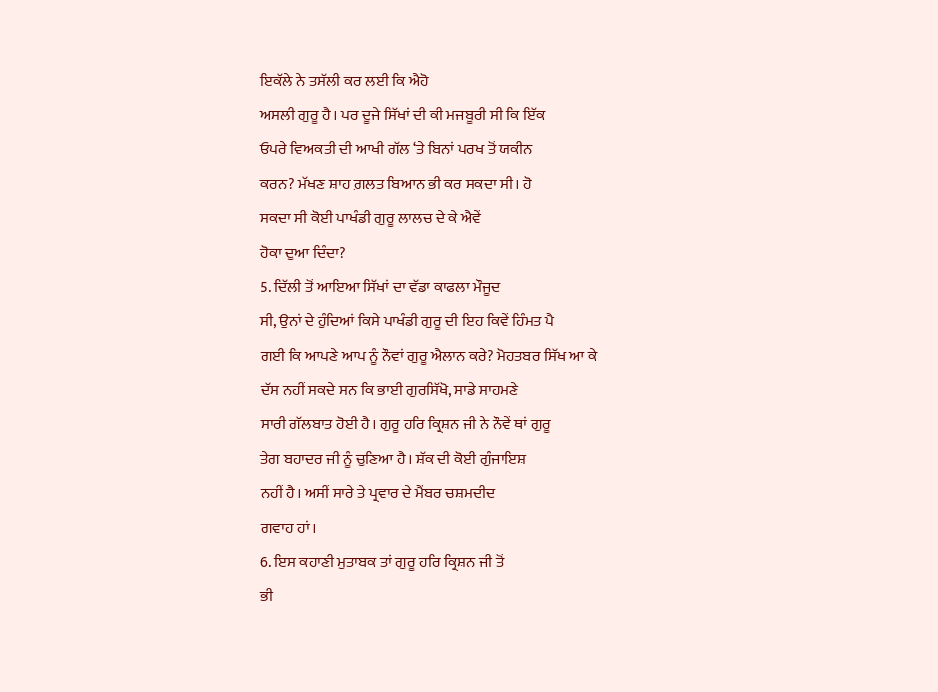ਇਕੱਲੇ ਨੇ ਤਸੱਲੀ ਕਰ ਲਈ ਕਿ ਐਹੋ
ਅਸਲੀ ਗੁਰੂ ਹੈ। ਪਰ ਦੂਜੇ ਸਿੱਖਾਂ ਦੀ ਕੀ ਮਜਬੂਰੀ ਸੀ ਕਿ ਇੱਕ
ਓਪਰੇ ਵਿਅਕਤੀ ਦੀ ਆਖੀ ਗੱਲ ‘ਤੇ ਬਿਨਾਂ ਪਰਖ ਤੋਂ ਯਕੀਨ
ਕਰਨ? ਮੱਖਣ ਸ਼ਾਹ ਗ਼ਲਤ ਬਿਆਨ ਭੀ ਕਰ ਸਕਦਾ ਸੀ। ਹੋ
ਸਕਦਾ ਸੀ ਕੋਈ ਪਾਖੰਡੀ ਗੁਰੂ ਲਾਲਚ ਦੇ ਕੇ ਐਵੇਂ
ਹੋਕਾ ਦੁਆ ਦਿੰਦਾ?
5. ਦਿੱਲੀ ਤੋਂ ਆਇਆ ਸਿੱਖਾਂ ਦਾ ਵੱਡਾ ਕਾਫਲਾ ਮੌਜੂਦ
ਸੀ, ਉਨਾਂ ਦੇ ਹੁੰਦਿਆਂ ਕਿਸੇ ਪਾਖੰਡੀ ਗੁਰੂ ਦੀ ਇਹ ਕਿਵੇਂ ਹਿੰਮਤ ਪੈ
ਗਈ ਕਿ ਆਪਣੇ ਆਪ ਨੂੰ ਨੌਵਾਂ ਗੁਰੂ ਐਲਾਨ ਕਰੇ? ਮੋਹਤਬਰ ਸਿੱਖ ਆ ਕੇ
ਦੱਸ ਨਹੀਂ ਸਕਦੇ ਸਨ ਕਿ ਭਾਈ ਗੁਰਸਿੱਖੋ, ਸਾਡੇ ਸਾਹਮਣੇ
ਸਾਰੀ ਗੱਲਬਾਤ ਹੋਈ ਹੈ। ਗੁਰੂ ਹਰਿ ਕ੍ਰਿਸ਼ਨ ਜੀ ਨੇ ਨੌਵੇਂ ਥਾਂ ਗੁਰੂ
ਤੇਗ ਬਹਾਦਰ ਜੀ ਨੂੰ ਚੁਣਿਆ ਹੈ। ਸ਼ੱਕ ਦੀ ਕੋਈ ਗੁੰਜਾਇਸ਼
ਨਹੀਂ ਹੈ। ਅਸੀਂ ਸਾਰੇ ਤੇ ਪ੍ਰਵਾਰ ਦੇ ਮੈਂਬਰ ਚਸ਼ਮਦੀਦ
ਗਵਾਹ ਹਾਂ।
6. ਇਸ ਕਹਾਣੀ ਮੁਤਾਬਕ ਤਾਂ ਗੁਰੂ ਹਰਿ ਕ੍ਰਿਸ਼ਨ ਜੀ ਤੋਂ
ਭੀ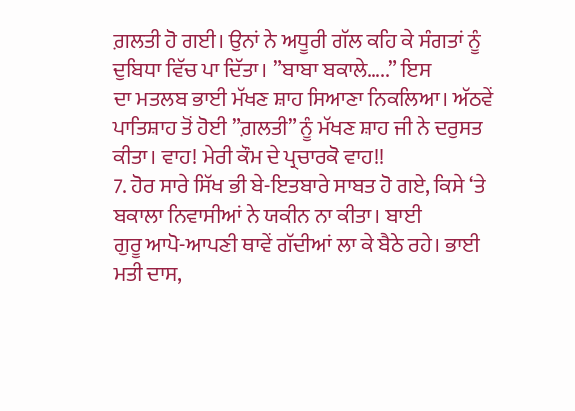ਗ਼ਲਤੀ ਹੋ ਗਈ। ਉਨਾਂ ਨੇ ਅਧੂਰੀ ਗੱਲ ਕਹਿ ਕੇ ਸੰਗਤਾਂ ਨੂੰ
ਦੁਬਿਧਾ ਵਿੱਚ ਪਾ ਦਿੱਤਾ। ”ਬਾਬਾ ਬਕਾਲੇ…..” ਇਸ
ਦਾ ਮਤਲਬ ਭਾਈ ਮੱਖਣ ਸ਼ਾਹ ਸਿਆਣਾ ਨਿਕਲਿਆ। ਅੱਠਵੇਂ
ਪਾਤਿਸ਼ਾਹ ਤੋਂ ਹੋਈ ”ਗ਼ਲਤੀ” ਨੂੰ ਮੱਖਣ ਸ਼ਾਹ ਜੀ ਨੇ ਦਰੁਸਤ
ਕੀਤਾ। ਵਾਹ! ਮੇਰੀ ਕੌਮ ਦੇ ਪ੍ਰਚਾਰਕੋ ਵਾਹ!!
7. ਹੋਰ ਸਾਰੇ ਸਿੱਖ ਭੀ ਬੇ-ਇਤਬਾਰੇ ਸਾਬਤ ਹੋ ਗਏ, ਕਿਸੇ ‘ਤੇ
ਬਕਾਲਾ ਨਿਵਾਸੀਆਂ ਨੇ ਯਕੀਨ ਨਾ ਕੀਤਾ। ਬਾਈ
ਗੁਰੂ ਆਪੋ-ਆਪਣੀ ਥਾਵੇਂ ਗੱਦੀਆਂ ਲਾ ਕੇ ਬੈਠੇ ਰਹੇ। ਭਾਈ
ਮਤੀ ਦਾਸ,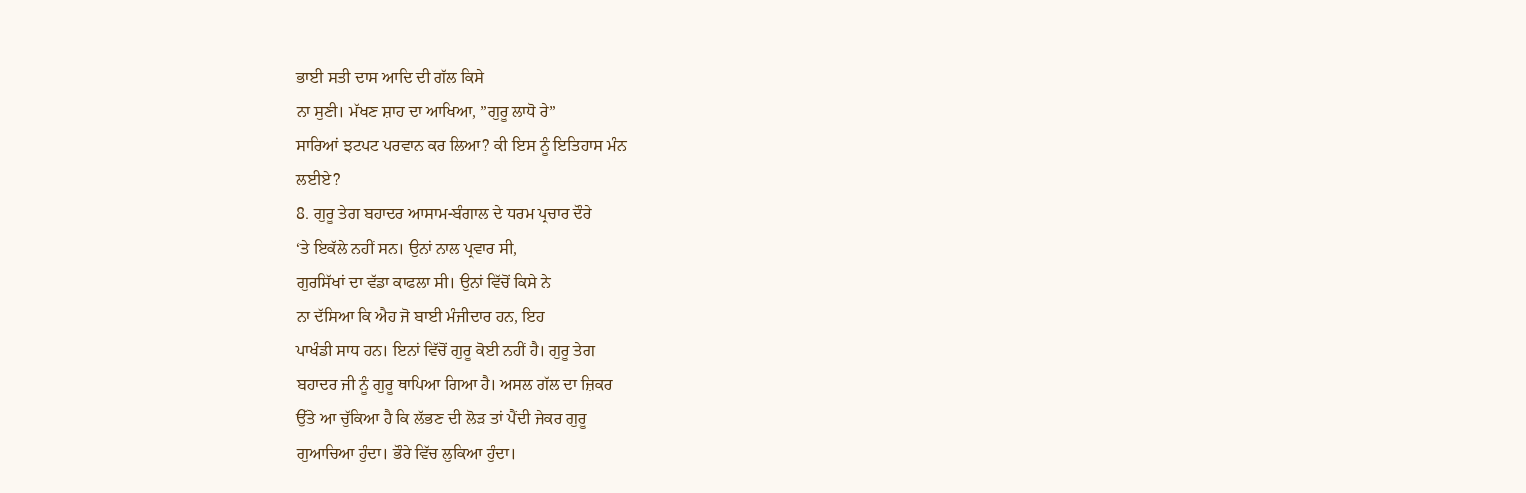ਭਾਈ ਸਤੀ ਦਾਸ ਆਦਿ ਦੀ ਗੱਲ ਕਿਸੇ
ਨਾ ਸੁਣੀ। ਮੱਖਣ ਸ਼ਾਹ ਦਾ ਆਖਿਆ, ”ਗੁਰੂ ਲਾਧੋ ਰੇ”
ਸਾਰਿਆਂ ਝਟਪਟ ਪਰਵਾਨ ਕਰ ਲਿਆ? ਕੀ ਇਸ ਨੂੰ ਇਤਿਹਾਸ ਮੰਨ
ਲਈਏ?
8. ਗੁਰੂ ਤੇਗ ਬਹਾਦਰ ਆਸਾਮ-ਬੰਗਾਲ ਦੇ ਧਰਮ ਪ੍ਰਚਾਰ ਦੌਰੇ
‘ਤੇ ਇਕੱਲੇ ਨਹੀਂ ਸਨ। ਉਨਾਂ ਨਾਲ ਪ੍ਰਵਾਰ ਸੀ,
ਗੁਰਸਿੱਖਾਂ ਦਾ ਵੱਡਾ ਕਾਫਲਾ ਸੀ। ਉਨਾਂ ਵਿੱਚੋਂ ਕਿਸੇ ਨੇ
ਨਾ ਦੱਸਿਆ ਕਿ ਐਹ ਜੋ ਬਾਈ ਮੰਜੀਦਾਰ ਹਨ, ਇਹ
ਪਾਖੰਡੀ ਸਾਧ ਹਨ। ਇਨਾਂ ਵਿੱਚੋਂ ਗੁਰੂ ਕੋਈ ਨਹੀਂ ਹੈ। ਗੁਰੂ ਤੇਗ
ਬਹਾਦਰ ਜੀ ਨੂੰ ਗੁਰੂ ਥਾਪਿਆ ਗਿਆ ਹੈ। ਅਸਲ ਗੱਲ ਦਾ ਜ਼ਿਕਰ
ਉੱਤੇ ਆ ਚੁੱਕਿਆ ਹੈ ਕਿ ਲੱਭਣ ਦੀ ਲੋੜ ਤਾਂ ਪੈਂਦੀ ਜੇਕਰ ਗੁਰੂ
ਗੁਆਚਿਆ ਹੁੰਦਾ। ਭੌਰੇ ਵਿੱਚ ਲੁਕਿਆ ਹੁੰਦਾ।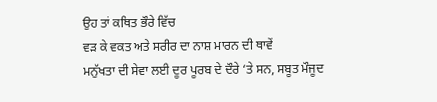ਉਹ ਤਾਂ ਕਥਿਤ ਭੌਰੇ ਵਿੱਚ
ਵੜ ਕੇ ਵਕਤ ਅਤੇ ਸਰੀਰ ਦਾ ਨਾਸ਼ ਮਾਰਨ ਦੀ ਥਾਵੇਂ
ਮਨੁੱਖਤਾ ਦੀ ਸੇਵਾ ਲਈ ਦੂਰ ਪੂਰਬ ਦੇ ਦੌਰੇ ‘ਤੇ ਸਨ, ਸਬੂਤ ਮੌਜੂਦ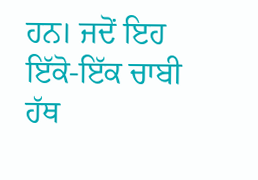ਹਨ। ਜਦੋਂ ਇਹ ਇੱਕੋ-ਇੱਕ ਚਾਬੀ ਹੱਥ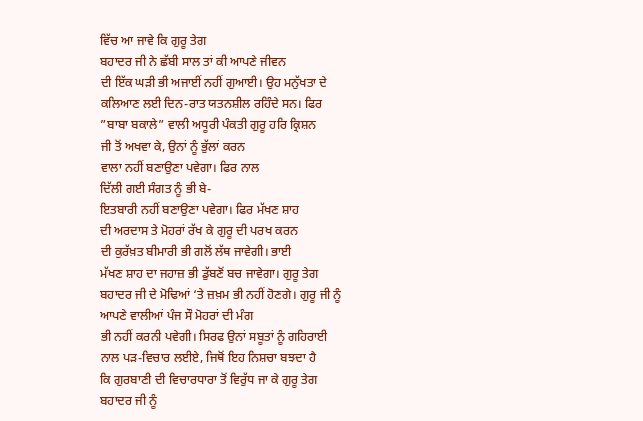ਵਿੱਚ ਆ ਜਾਵੇ ਕਿ ਗੁਰੂ ਤੇਗ
ਬਹਾਦਰ ਜੀ ਨੇ ਛੱਬੀ ਸਾਲ ਤਾਂ ਕੀ ਆਪਣੇ ਜੀਵਨ
ਦੀ ਇੱਕ ਘੜੀ ਭੀ ਅਜਾਈਂ ਨਹੀਂ ਗੁਆਈ। ਉਹ ਮਨੁੱਖਤਾ ਦੇ
ਕਲਿਆਣ ਲਈ ਦਿਨ-ਰਾਤ ਯਤਨਸ਼ੀਲ ਰਹਿੰਦੇ ਸਨ। ਫਿਰ
”ਬਾਬਾ ਬਕਾਲੇ” ਵਾਲੀ ਅਧੂਰੀ ਪੰਕਤੀ ਗੁਰੂ ਹਰਿ ਕ੍ਰਿਸ਼ਨ
ਜੀ ਤੋਂ ਅਖਵਾ ਕੇ, ਉਨਾਂ ਨੂੰ ਭੁੱਲਾਂ ਕਰਨ
ਵਾਲਾ ਨਹੀਂ ਬਣਾਉਣਾ ਪਵੇਗਾ। ਫਿਰ ਨਾਲ
ਦਿੱਲੀ ਗਈ ਸੰਗਤ ਨੂੰ ਭੀ ਬੇ-
ਇਤਬਾਰੀ ਨਹੀਂ ਬਣਾਉਣਾ ਪਵੇਗਾ। ਫਿਰ ਮੱਖਣ ਸ਼ਾਹ
ਦੀ ਅਰਦਾਸ ਤੇ ਮੋਹਰਾਂ ਰੱਖ ਕੇ ਗੁਰੂ ਦੀ ਪਰਖ ਕਰਨ
ਦੀ ਕੁਰੱਖ਼ਤ ਬੀਮਾਰੀ ਭੀ ਗਲੋਂ ਲੱਥ ਜਾਵੇਗੀ। ਭਾਈ
ਮੱਖਣ ਸ਼ਾਹ ਦਾ ਜਹਾਜ਼ ਭੀ ਡੁੱਬਣੋਂ ਬਚ ਜਾਵੇਗਾ। ਗੁਰੂ ਤੇਗ
ਬਹਾਦਰ ਜੀ ਦੇ ਮੋਢਿਆਂ ‘ਤੇ ਜ਼ਖ਼ਮ ਭੀ ਨਹੀਂ ਹੋਣਗੇ। ਗੁਰੂ ਜੀ ਨੂੰ
ਆਪਣੇ ਵਾਲੀਆਂ ਪੰਜ ਸੌ ਮੋਹਰਾਂ ਦੀ ਮੰਗ
ਭੀ ਨਹੀਂ ਕਰਨੀ ਪਵੇਗੀ। ਸਿਰਫ ਉਨਾਂ ਸਬੂਤਾਂ ਨੂੰ ਗਹਿਰਾਈ
ਨਾਲ ਪੜ-ਵਿਚਾਰ ਲਈਏ, ਜਿਥੋਂ ਇਹ ਨਿਸ਼ਚਾ ਬਝਦਾ ਹੈ
ਕਿ ਗੁਰਬਾਣੀ ਦੀ ਵਿਚਾਰਧਾਰਾ ਤੋਂ ਵਿਰੁੱਧ ਜਾ ਕੇ ਗੁਰੂ ਤੇਗ
ਬਹਾਦਰ ਜੀ ਨੂੰ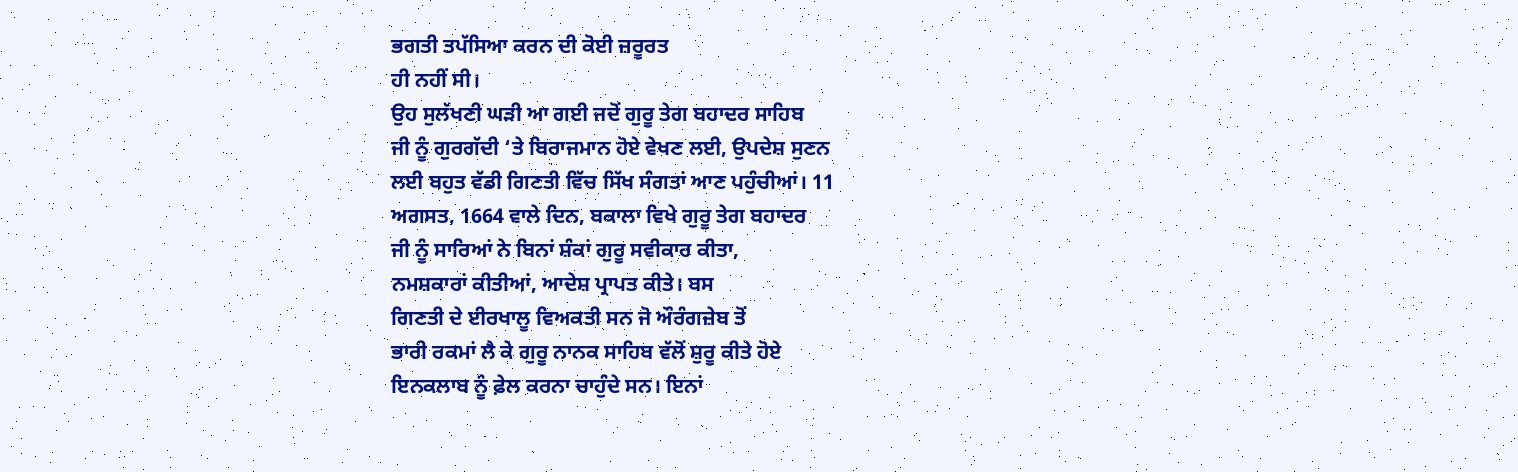ਭਗਤੀ ਤਪੱਸਿਆ ਕਰਨ ਦੀ ਕੋਈ ਜ਼ਰੂਰਤ
ਹੀ ਨਹੀਂ ਸੀ।
ਉਹ ਸੁਲੱਖਣੀ ਘੜੀ ਆ ਗਈ ਜਦੋਂ ਗੁਰੂ ਤੇਗ ਬਹਾਦਰ ਸਾਹਿਬ
ਜੀ ਨੂੰ ਗੁਰਗੱਦੀ ‘ਤੇ ਬਿਰਾਜਮਾਨ ਹੋਏ ਵੇਖਣ ਲਈ, ਉਪਦੇਸ਼ ਸੁਣਨ
ਲਈ ਬਹੁਤ ਵੱਡੀ ਗਿਣਤੀ ਵਿੱਚ ਸਿੱਖ ਸੰਗਤਾਂ ਆਣ ਪਹੁੰਚੀਆਂ। 11
ਅਗਸਤ, 1664 ਵਾਲੇ ਦਿਨ, ਬਕਾਲਾ ਵਿਖੇ ਗੁਰੂ ਤੇਗ ਬਹਾਦਰ
ਜੀ ਨੂੰ ਸਾਰਿਆਂ ਨੇ ਬਿਨਾਂ ਸ਼ੰਕਾਂ ਗੁਰੂ ਸਵੀਕਾਰ ਕੀਤਾ,
ਨਮਸ਼ਕਾਰਾਂ ਕੀਤੀਆਂ, ਆਦੇਸ਼ ਪ੍ਰਾਪਤ ਕੀਤੇ। ਬਸ
ਗਿਣਤੀ ਦੇ ਈਰਖਾਲੂ ਵਿਅਕਤੀ ਸਨ ਜੋ ਔਰੰਗਜ਼ੇਬ ਤੋਂ
ਭਾਰੀ ਰਕਮਾਂ ਲੈ ਕੇ ਗੁਰੂ ਨਾਨਕ ਸਾਹਿਬ ਵੱਲੋਂ ਸ਼ੁਰੂ ਕੀਤੇ ਹੋਏ
ਇਨਕਲਾਬ ਨੂੰ ਫ਼ੇਲ ਕਰਨਾ ਚਾਹੁੰਦੇ ਸਨ। ਇਨਾਂ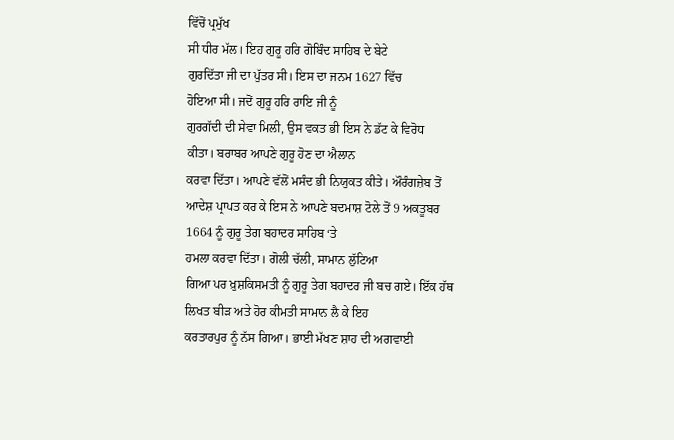ਵਿੱਚੋਂ ਪ੍ਰਮੁੱਖ
ਸੀ ਧੀਰ ਮੱਲ। ਇਹ ਗੁਰੂ ਹਰਿ ਗੋਬਿੰਦ ਸਾਹਿਬ ਦੇ ਬੇਟੇ
ਗੁਰਦਿੱਤਾ ਜੀ ਦਾ ਪੁੱਤਰ ਸੀ। ਇਸ ਦਾ ਜਨਮ 1627 ਵਿੱਚ
ਹੋਇਆ ਸੀ। ਜਦੋਂ ਗੁਰੂ ਹਰਿ ਰਾਇ ਜੀ ਨੂੰ
ਗੁਰਗੱਦੀ ਦੀ ਸੇਵਾ ਮਿਲੀ, ਉਸ ਵਕਤ ਭੀ ਇਸ ਨੇ ਡੱਟ ਕੇ ਵਿਰੋਧ
ਕੀਤਾ। ਬਰਾਬਰ ਆਪਣੇ ਗੁਰੂ ਹੋਣ ਦਾ ਐਲਾਨ
ਕਰਵਾ ਦਿੱਤਾ। ਆਪਣੇ ਵੱਲੋਂ ਮਸੰਦ ਭੀ ਨਿਯੁਕਤ ਕੀਤੇ। ਔਰੰਗਜ਼ੇਬ ਤੋਂ
ਆਦੇਸ਼ ਪ੍ਰਾਪਤ ਕਰ ਕੇ ਇਸ ਨੇ ਆਪਣੇ ਬਦਮਾਸ਼ ਟੋਲੇ ਤੋਂ 9 ਅਕਤੂਬਰ
1664 ਨੂੰ ਗੁਰੂ ਤੇਗ ਬਹਾਦਰ ਸਾਹਿਬ ‘ਤੇ
ਹਮਲਾ ਕਰਵਾ ਦਿੱਤਾ। ਗੋਲੀ ਚੱਲੀ, ਸਾਮਾਨ ਲੁੱਟਿਆ
ਗਿਆ ਪਰ ਖ਼ੁਸ਼ਕਿਸਮਤੀ ਨੂੰ ਗੁਰੂ ਤੇਗ ਬਹਾਦਰ ਜੀ ਬਚ ਗਏ। ਇੱਕ ਹੱਥ
ਲਿਖਤ ਬੀੜ ਅਤੇ ਹੋਰ ਕੀਮਤੀ ਸਾਮਾਨ ਲੈ ਕੇ ਇਹ
ਕਰਤਾਰਪੁਰ ਨੂੰ ਨੱਸ ਗਿਆ। ਭਾਈ ਮੱਖਣ ਸ਼ਾਹ ਦੀ ਅਗਵਾਈ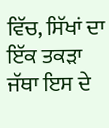ਵਿੱਚ, ਸਿੱਖਾਂ ਦਾ ਇੱਕ ਤਕੜਾ ਜੱਥਾ ਇਸ ਦੇ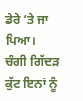ਡੇਰੇ ‘ਤੇ ਜਾ ਪਿਆ।
ਚੰਗੀ ਗਿੱਦੜ ਕੁੱਟ ਇਨਾਂ ਨੂੰ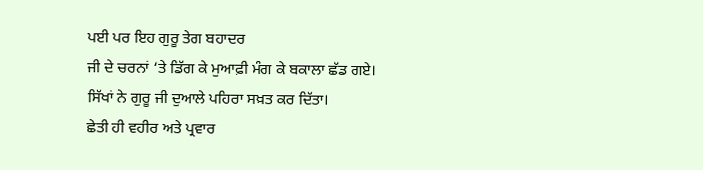ਪਈ ਪਰ ਇਹ ਗੁਰੂ ਤੇਗ ਬਹਾਦਰ
ਜੀ ਦੇ ਚਰਨਾਂ ‘ਤੇ ਡਿੱਗ ਕੇ ਮੁਆਫ਼ੀ ਮੰਗ ਕੇ ਬਕਾਲਾ ਛੱਡ ਗਏ।
ਸਿੱਖਾਂ ਨੇ ਗੁਰੂ ਜੀ ਦੁਆਲੇ ਪਹਿਰਾ ਸਖ਼ਤ ਕਰ ਦਿੱਤਾ।
ਛੇਤੀ ਹੀ ਵਹੀਰ ਅਤੇ ਪ੍ਰਵਾਰ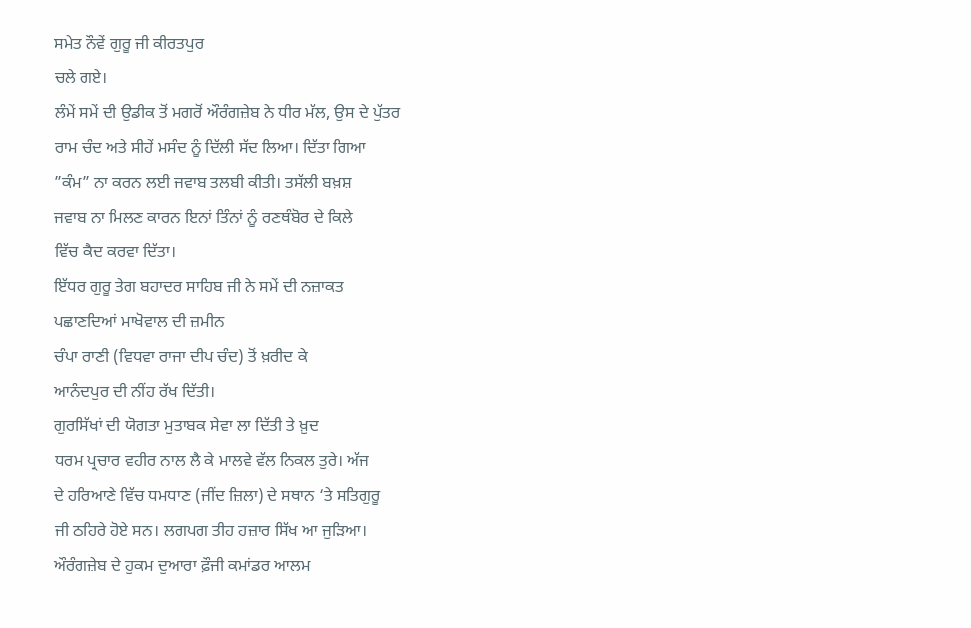ਸਮੇਤ ਨੌਵੇਂ ਗੁਰੂ ਜੀ ਕੀਰਤਪੁਰ
ਚਲੇ ਗਏ।
ਲੰਮੇਂ ਸਮੇਂ ਦੀ ਉਡੀਕ ਤੋਂ ਮਗਰੋਂ ਔਰੰਗਜ਼ੇਬ ਨੇ ਧੀਰ ਮੱਲ, ਉਸ ਦੇ ਪੁੱਤਰ
ਰਾਮ ਚੰਦ ਅਤੇ ਸੀਹੇਂ ਮਸੰਦ ਨੂੰ ਦਿੱਲੀ ਸੱਦ ਲਿਆ। ਦਿੱਤਾ ਗਿਆ
”ਕੰਮ” ਨਾ ਕਰਨ ਲਈ ਜਵਾਬ ਤਲਬੀ ਕੀਤੀ। ਤਸੱਲੀ ਬਖ਼ਸ਼
ਜਵਾਬ ਨਾ ਮਿਲਣ ਕਾਰਨ ਇਨਾਂ ਤਿੰਨਾਂ ਨੂੰ ਰਣਥੰਬੋਰ ਦੇ ਕਿਲੇ
ਵਿੱਚ ਕੈਦ ਕਰਵਾ ਦਿੱਤਾ।
ਇੱਧਰ ਗੁਰੂ ਤੇਗ ਬਹਾਦਰ ਸਾਹਿਬ ਜੀ ਨੇ ਸਮੇਂ ਦੀ ਨਜ਼ਾਕਤ
ਪਛਾਣਦਿਆਂ ਮਾਖੋਵਾਲ ਦੀ ਜ਼ਮੀਨ
ਚੰਪਾ ਰਾਣੀ (ਵਿਧਵਾ ਰਾਜਾ ਦੀਪ ਚੰਦ) ਤੋਂ ਖ਼ਰੀਦ ਕੇ
ਆਨੰਦਪੁਰ ਦੀ ਨੀਂਹ ਰੱਖ ਦਿੱਤੀ।
ਗੁਰਸਿੱਖਾਂ ਦੀ ਯੋਗਤਾ ਮੁਤਾਬਕ ਸੇਵਾ ਲਾ ਦਿੱਤੀ ਤੇ ਖ਼ੁਦ
ਧਰਮ ਪ੍ਰਚਾਰ ਵਹੀਰ ਨਾਲ ਲੈ ਕੇ ਮਾਲਵੇ ਵੱਲ ਨਿਕਲ ਤੁਰੇ। ਅੱਜ
ਦੇ ਹਰਿਆਣੇ ਵਿੱਚ ਧਮਧਾਣ (ਜੀਂਦ ਜ਼ਿਲਾ) ਦੇ ਸਥਾਨ ‘ਤੇ ਸਤਿਗੁਰੂ
ਜੀ ਠਹਿਰੇ ਹੋਏ ਸਨ। ਲਗਪਗ ਤੀਹ ਹਜ਼ਾਰ ਸਿੱਖ ਆ ਜੁੜਿਆ।
ਔਰੰਗਜ਼ੇਬ ਦੇ ਹੁਕਮ ਦੁਆਰਾ ਫ਼ੌਜੀ ਕਮਾਂਡਰ ਆਲਮ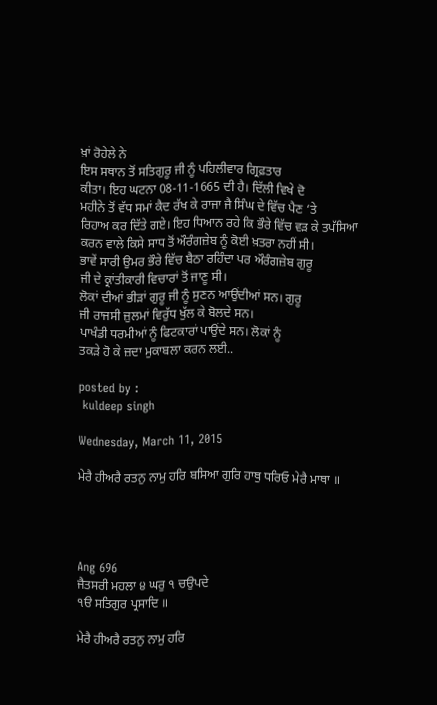ਖ਼ਾਂ ਰੋਹੇਲੇ ਨੇ
ਇਸ ਸਥਾਨ ਤੋਂ ਸਤਿਗੁਰੂ ਜੀ ਨੂੰ ਪਹਿਲੀਵਾਰ ਗ੍ਰਿਫ਼ਤਾਰ
ਕੀਤਾ। ਇਹ ਘਟਨਾ 08-11-1665 ਦੀ ਹੈ। ਦਿੱਲੀ ਵਿਖੇ ਦੋ
ਮਹੀਨੇ ਤੋਂ ਵੱਧ ਸਮਾਂ ਕੈਦ ਰੱਖ ਕੇ ਰਾਜਾ ਜੈ ਸਿੰਘ ਦੇ ਵਿੱਚ ਪੈਣ ‘ਤੇ
ਰਿਹਾਅ ਕਰ ਦਿੱਤੇ ਗਏ। ਇਹ ਧਿਆਨ ਰਹੇ ਕਿ ਭੌਰੇ ਵਿੱਚ ਵੜ ਕੇ ਤਪੱਸਿਆ
ਕਰਨ ਵਾਲੇ ਕਿਸੇ ਸਾਧ ਤੋਂ ਔਰੰਗਜ਼ੇਬ ਨੂੰ ਕੋਈ ਖ਼ਤਰਾ ਨਹੀਂ ਸੀ।
ਭਾਵੇਂ ਸਾਰੀ ਉਮਰ ਭੌਰੇ ਵਿੱਚ ਬੈਠਾ ਰਹਿੰਦਾ ਪਰ ਔਰੰਗਜ਼ੇਬ ਗੁਰੂ
ਜੀ ਦੇ ਕ੍ਰਾਂਤੀਕਾਰੀ ਵਿਚਾਰਾਂ ਤੋਂ ਜਾਣੂ ਸੀ।
ਲੋਕਾਂ ਦੀਆਂ ਭੀੜਾਂ ਗੁਰੂ ਜੀ ਨੂੰ ਸੁਣਨ ਆਉਂਦੀਆਂ ਸਨ। ਗੁਰੂ
ਜੀ ਰਾਜਸੀ ਜ਼ੁਲਮਾਂ ਵਿਰੁੱਧ ਖੁੱਲ ਕੇ ਬੋਲਦੇ ਸਨ।
ਪਾਖੰਡੀ ਧਰਮੀਆਂ ਨੂੰ ਫਿਟਕਾਰਾਂ ਪਾਉਂਦੇ ਸਨ। ਲੋਕਾਂ ਨੂੰ
ਤਕੜੇ ਹੋ ਕੇ ਜ਼ਦਾ ਮੁਕਾਬਲਾ ਕਰਨ ਲਈ..

posted by :
 kuldeep singh

Wednesday, March 11, 2015

ਮੇਰੈ ਹੀਅਰੈ ਰਤਨੁ ਨਾਮੁ ਹਰਿ ਬਸਿਆ ਗੁਰਿ ਹਾਥੁ ਧਰਿਓ ਮੇਰੈ ਮਾਥਾ ॥




Ang 696
ਜੈਤਸਰੀ ਮਹਲਾ ੪ ਘਰੁ ੧ ਚਉਪਦੇ
੧ੳ ਸਤਿਗੁਰ ਪ੍ਰਸਾਦਿ ॥

ਮੇਰੈ ਹੀਅਰੈ ਰਤਨੁ ਨਾਮੁ ਹਰਿ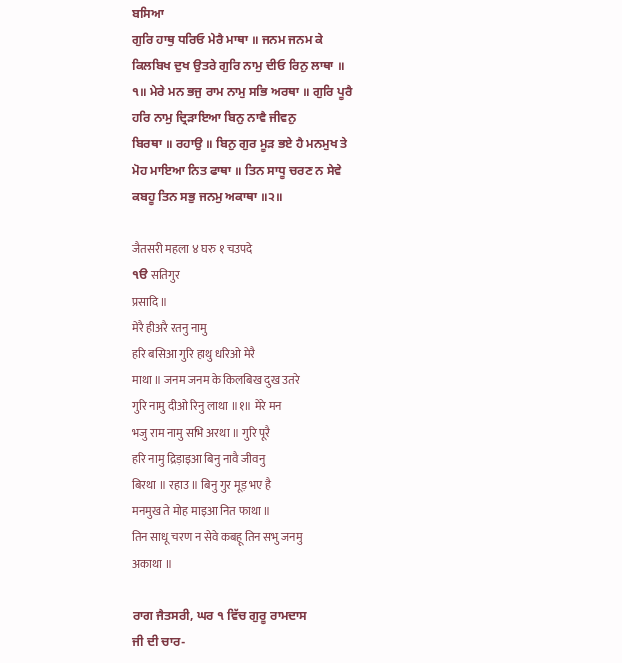ਬਸਿਆ
ਗੁਰਿ ਹਾਥੁ ਧਰਿਓ ਮੇਰੈ ਮਾਥਾ ॥ ਜਨਮ ਜਨਮ ਕੇ
ਕਿਲਬਿਖ ਦੁਖ ਉਤਰੇ ਗੁਰਿ ਨਾਮੁ ਦੀਓ ਰਿਨੁ ਲਾਥਾ ॥
੧॥ ਮੇਰੇ ਮਨ ਭਜੁ ਰਾਮ ਨਾਮੁ ਸਭਿ ਅਰਥਾ ॥ ਗੁਰਿ ਪੂਰੈ
ਹਰਿ ਨਾਮੁ ਦ੍ਰਿੜਾਇਆ ਬਿਨੁ ਨਾਵੈ ਜੀਵਨੁ
ਬਿਰਥਾ ॥ ਰਹਾਉ ॥ ਬਿਨੁ ਗੁਰ ਮੂੜ ਭਏ ਹੈ ਮਨਮੁਖ ਤੇ
ਮੋਹ ਮਾਇਆ ਨਿਤ ਫਾਥਾ ॥ ਤਿਨ ਸਾਧੂ ਚਰਣ ਨ ਸੇਵੇ
ਕਬਹੂ ਤਿਨ ਸਭੁ ਜਨਮੁ ਅਕਾਥਾ ॥੨॥

जैतसरी महला ४ घरु १ चउपदे
੧ੳ सतिगुर
प्रसादि ॥
मेरै हीअरै रतनु नामु
हरि बसिआ गुरि हाथु धरिओ मेरै
माथा ॥ जनम जनम के किलबिख दुख उतरे
गुरि नामु दीओ रिनु लाथा ॥१॥ मेरे मन
भजु राम नामु सभि अरथा ॥ गुरि पूरै
हरि नामु द्रिड़ाइआ बिनु नावै जीवनु
बिरथा ॥ रहाउ ॥ बिनु गुर मूड़ भए है
मनमुख ते मोह माइआ नित फाथा ॥
तिन साधू चरण न सेवे कबहू तिन सभु जनमु
अकाथा ॥

ਰਾਗ ਜੈਤਸਰੀ, ਘਰ ੧ ਵਿੱਚ ਗੁਰੂ ਰਾਮਦਾਸ
ਜੀ ਦੀ ਚਾਰ-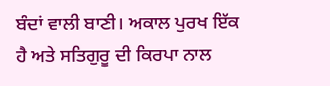ਬੰਦਾਂ ਵਾਲੀ ਬਾਣੀ। ਅਕਾਲ ਪੁਰਖ ਇੱਕ
ਹੈ ਅਤੇ ਸਤਿਗੁਰੂ ਦੀ ਕਿਰਪਾ ਨਾਲ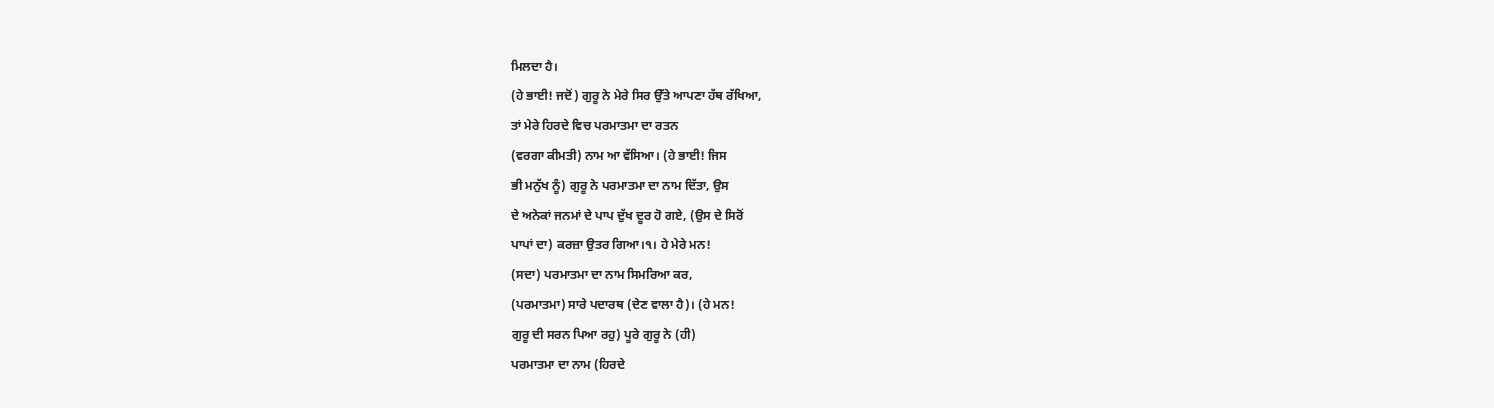ਮਿਲਦਾ ਹੈ।
(ਹੇ ਭਾਈ! ਜਦੋਂ) ਗੁਰੂ ਨੇ ਮੇਰੇ ਸਿਰ ਉੱਤੇ ਆਪਣਾ ਹੱਥ ਰੱਖਿਆ,
ਤਾਂ ਮੇਰੇ ਹਿਰਦੇ ਵਿਚ ਪਰਮਾਤਮਾ ਦਾ ਰਤਨ
(ਵਰਗਾ ਕੀਮਤੀ) ਨਾਮ ਆ ਵੱਸਿਆ। (ਹੇ ਭਾਈ! ਜਿਸ
ਭੀ ਮਨੁੱਖ ਨੂੰ) ਗੁਰੂ ਨੇ ਪਰਮਾਤਮਾ ਦਾ ਨਾਮ ਦਿੱਤਾ, ਉਸ
ਦੇ ਅਨੇਕਾਂ ਜਨਮਾਂ ਦੇ ਪਾਪ ਦੁੱਖ ਦੂਰ ਹੋ ਗਏ, (ਉਸ ਦੇ ਸਿਰੋਂ
ਪਾਪਾਂ ਦਾ) ਕਰਜ਼ਾ ਉਤਰ ਗਿਆ।੧। ਹੇ ਮੇਰੇ ਮਨ!
(ਸਦਾ) ਪਰਮਾਤਮਾ ਦਾ ਨਾਮ ਸਿਮਰਿਆ ਕਰ,
(ਪਰਮਾਤਮਾ) ਸਾਰੇ ਪਦਾਰਥ (ਦੇਣ ਵਾਲਾ ਹੈ)। (ਹੇ ਮਨ!
ਗੁਰੂ ਦੀ ਸਰਨ ਪਿਆ ਰਹੁ) ਪੂਰੇ ਗੁਰੂ ਨੇ (ਹੀ)
ਪਰਮਾਤਮਾ ਦਾ ਨਾਮ (ਹਿਰਦੇ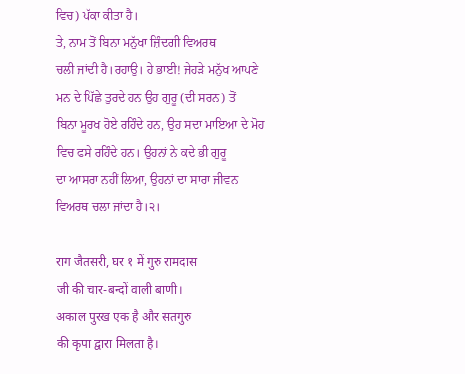ਵਿਚ) ਪੱਕਾ ਕੀਤਾ ਹੈ।
ਤੇ, ਨਾਮ ਤੋਂ ਬਿਨਾ ਮਨੁੱਖਾ ਜ਼ਿੰਦਗੀ ਵਿਅਰਥ
ਚਲੀ ਜਾਂਦੀ ਹੈ।ਰਹਾਉ। ਹੇ ਭਾਈ! ਜੇਹੜੇ ਮਨੁੱਖ ਆਪਣੇ
ਮਨ ਦੇ ਪਿੱਛੇ ਤੁਰਦੇ ਹਨ ਉਹ ਗੁਰੂ (ਦੀ ਸਰਨ) ਤੋਂ
ਬਿਨਾ ਮੂਰਖ ਹੋਏ ਰਹਿੰਦੇ ਹਨ, ਉਹ ਸਦਾ ਮਾਇਆ ਦੇ ਮੋਹ
ਵਿਚ ਫਸੇ ਰਹਿੰਦੇ ਹਨ। ਉਹਨਾਂ ਨੇ ਕਦੇ ਭੀ ਗੁਰੂ
ਦਾ ਆਸਰਾ ਨਹੀਂ ਲਿਆ, ਉਹਨਾਂ ਦਾ ਸਾਰਾ ਜੀਵਨ
ਵਿਅਰਥ ਚਲਾ ਜਾਂਦਾ ਹੈ।੨।

राग जैतसरी, घर १ में गुरु रामदास
जी की चार-बन्दों वाली बाणी।
अकाल पुरख एक है और सतगुरु
की कृपा द्वारा मिलता है।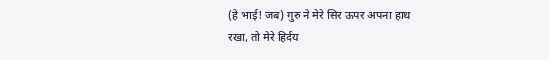(हे भाई! जब) गुरु ने मेरे सिर ऊपर अपना हाथ
रखा, तो मेरे हिर्दय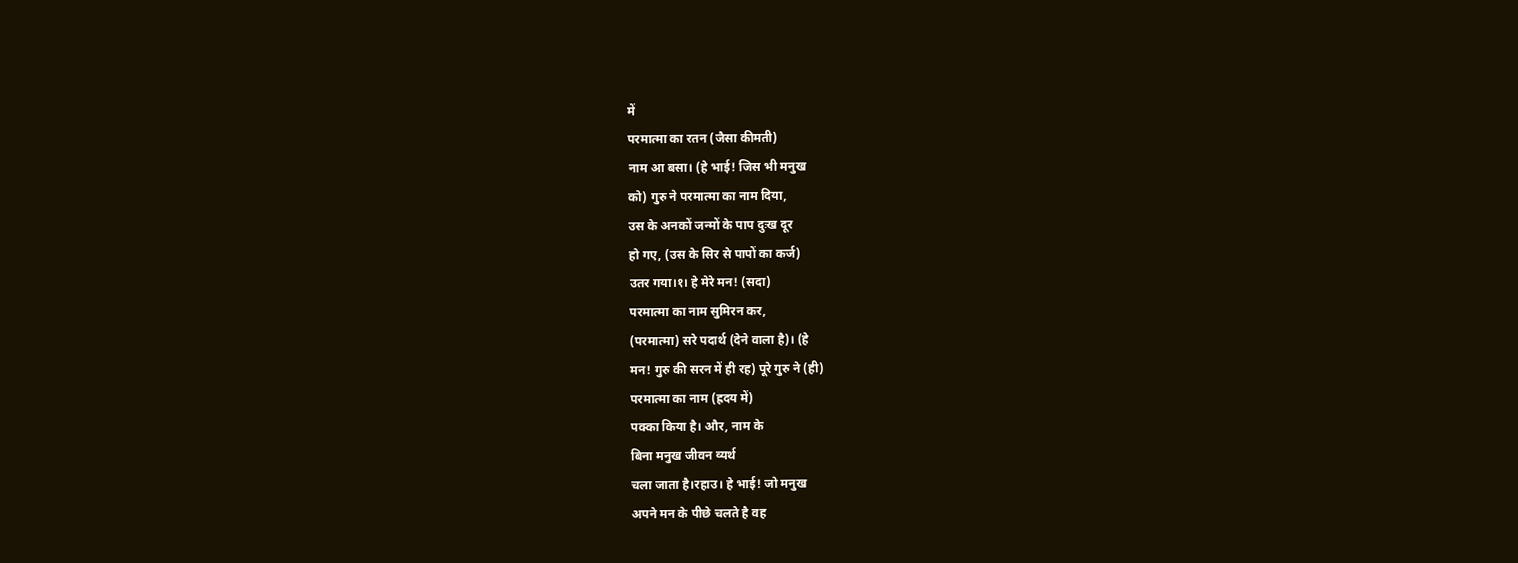में
परमात्मा का रतन (जैसा कीमती)
नाम आ बसा। (हे भाई! जिस भी मनुख
को) गुरु ने परमात्मा का नाम दिया,
उस के अनकों जन्मों के पाप दुःख दूर
हो गए, (उस के सिर से पापों का कर्ज)
उतर गया।१। हे मेरे मन! (सदा)
परमात्मा का नाम सुमिरन कर,
(परमात्मा) सरे पदार्थ (देने वाला है)। (हे
मन! गुरु की सरन में ही रह) पूरे गुरु ने (ही)
परमात्मा का नाम (ह्रदय में)
पक्का किया है। और, नाम के
बिना मनुख जीवन व्यर्थ
चला जाता है।रहाउ। हे भाई! जो मनुख
अपने मन के पीछे चलते है वह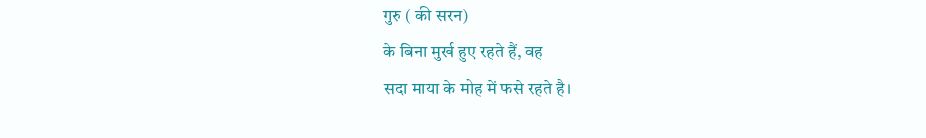गुरु ( की सरन)
के बिना मुर्ख हुए रहते हैं, वह
सदा माया के मोह में फसे रहते है।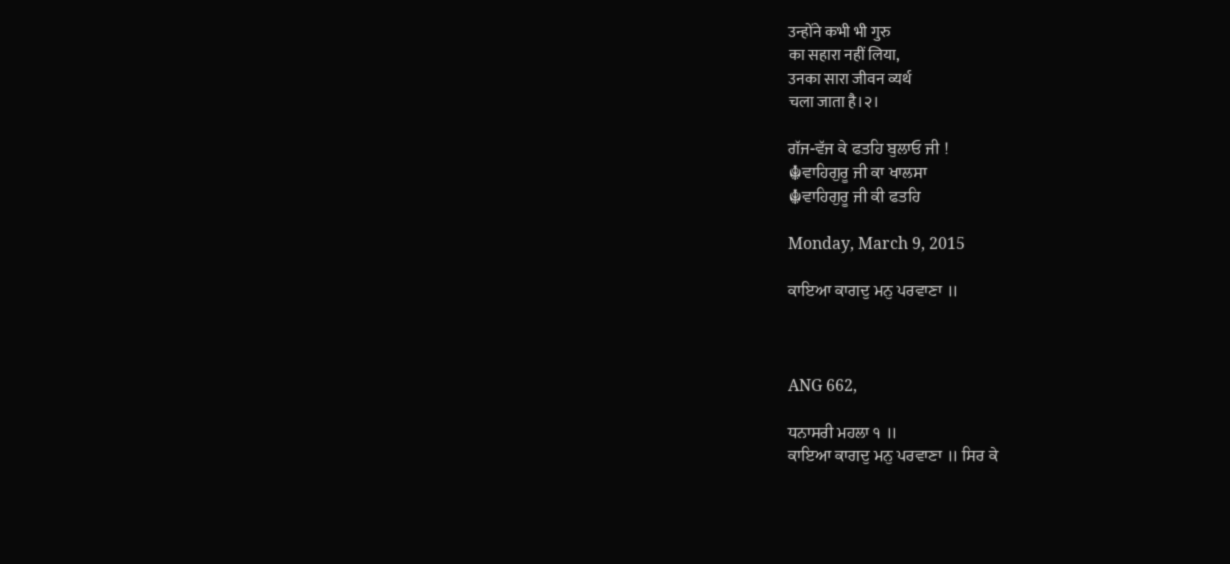उन्होंने कभी भी गुरु
का सहारा नहीं लिया,
उनका सारा जीवन व्यर्थ
चला जाता है।२।

ਗੱਜ-ਵੱਜ ਕੇ ਫਤਹਿ ਬੁਲਾਓ ਜੀ !
☬ਵਾਹਿਗੁਰੂ ਜੀ ਕਾ ਖਾਲਸਾ
☬ਵਾਹਿਗੁਰੂ ਜੀ ਕੀ ਫਤਹਿ

Monday, March 9, 2015

ਕਾਇਆ ਕਾਗਦੁ ਮਨੁ ਪਰਵਾਣਾ ॥



ANG 662,

ਧਨਾਸਰੀ ਮਹਲਾ ੧ ॥
ਕਾਇਆ ਕਾਗਦੁ ਮਨੁ ਪਰਵਾਣਾ ॥ ਸਿਰ ਕੇ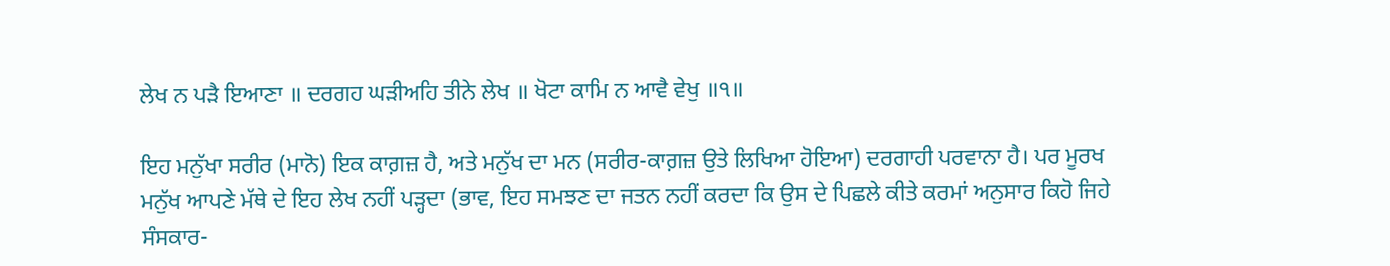ਲੇਖ ਨ ਪੜੈ ਇਆਣਾ ॥ ਦਰਗਹ ਘੜੀਅਹਿ ਤੀਨੇ ਲੇਖ ॥ ਖੋਟਾ ਕਾਮਿ ਨ ਆਵੈ ਵੇਖੁ ॥੧॥

ਇਹ ਮਨੁੱਖਾ ਸਰੀਰ (ਮਾਨੋ) ਇਕ ਕਾਗ਼ਜ਼ ਹੈ, ਅਤੇ ਮਨੁੱਖ ਦਾ ਮਨ (ਸਰੀਰ-ਕਾਗ਼ਜ਼ ਉਤੇ ਲਿਖਿਆ ਹੋਇਆ) ਦਰਗਾਹੀ ਪਰਵਾਨਾ ਹੈ। ਪਰ ਮੂਰਖ ਮਨੁੱਖ ਆਪਣੇ ਮੱਥੇ ਦੇ ਇਹ ਲੇਖ ਨਹੀਂ ਪੜ੍ਹਦਾ (ਭਾਵ, ਇਹ ਸਮਝਣ ਦਾ ਜਤਨ ਨਹੀਂ ਕਰਦਾ ਕਿ ਉਸ ਦੇ ਪਿਛਲੇ ਕੀਤੇ ਕਰਮਾਂ ਅਨੁਸਾਰ ਕਿਹੋ ਜਿਹੇ ਸੰਸਕਾਰ-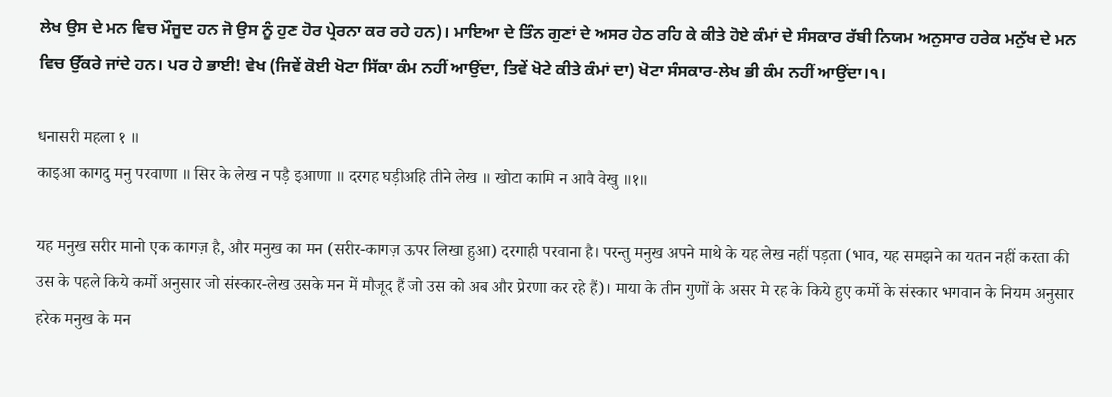ਲੇਖ ਉਸ ਦੇ ਮਨ ਵਿਚ ਮੌਜੂਦ ਹਨ ਜੋ ਉਸ ਨੂੰ ਹੁਣ ਹੋਰ ਪ੍ਰੇਰਨਾ ਕਰ ਰਹੇ ਹਨ)। ਮਾਇਆ ਦੇ ਤਿੰਨ ਗੁਣਾਂ ਦੇ ਅਸਰ ਹੇਠ ਰਹਿ ਕੇ ਕੀਤੇ ਹੋਏ ਕੰਮਾਂ ਦੇ ਸੰਸਕਾਰ ਰੱਬੀ ਨਿਯਮ ਅਨੁਸਾਰ ਹਰੇਕ ਮਨੁੱਖ ਦੇ ਮਨ ਵਿਚ ਉੱਕਰੇ ਜਾਂਦੇ ਹਨ। ਪਰ ਹੇ ਭਾਈ! ਵੇਖ (ਜਿਵੇਂ ਕੋਈ ਖੋਟਾ ਸਿੱਕਾ ਕੰਮ ਨਹੀਂ ਆਉਂਦਾ, ਤਿਵੇਂ ਖੋਟੇ ਕੀਤੇ ਕੰਮਾਂ ਦਾ) ਖੋਟਾ ਸੰਸਕਾਰ-ਲੇਖ ਭੀ ਕੰਮ ਨਹੀਂ ਆਉਂਦਾ।੧।

धनासरी महला १ ॥
काइआ कागदु मनु परवाणा ॥ सिर के लेख न पड़ै इआणा ॥ दरगह घड़ीअहि तीने लेख ॥ खोटा कामि न आवै वेखु ॥१॥

यह मनुख सरीर मानो एक कागज़ है, और मनुख का मन (सरीर-कागज़ ऊपर लिखा हुआ) दरगाही परवाना है। परन्तु मनुख अपने माथे के यह लेख नहीं पड़ता (भाव, यह समझने का यतन नहीं करता की उस के पहले किये कर्मो अनुसार जो संस्कार-लेख उसके मन में मौजूद हैं जो उस को अब और प्रेरणा कर रहे हैं)। माया के तीन गुणों के असर मे रह के किये हुए कर्मो के संस्कार भगवान के नियम अनुसार हरेक मनुख के मन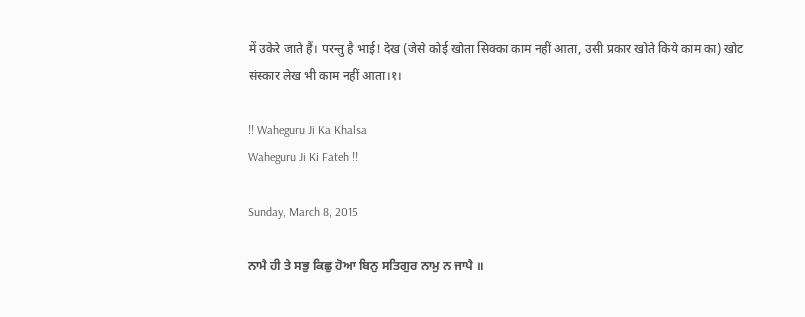में उकेरे जाते हैं। परन्तु है भाई! देख (जेसे कोई खोता सिक्का काम नहीं आता, उसी प्रकार खोते किये काम का) खोट संस्कार लेख भी काम नहीं आता।१।

!! Waheguru Ji Ka Khalsa
Waheguru Ji Ki Fateh !!

Sunday, March 8, 2015

ਨਾਮੈ ਹੀ ਤੇ ਸਭੁ ਕਿਛੁ ਹੋਆ ਬਿਨੁ ਸਤਿਗੁਰ ਨਾਮੁ ਨ ਜਾਪੈ ॥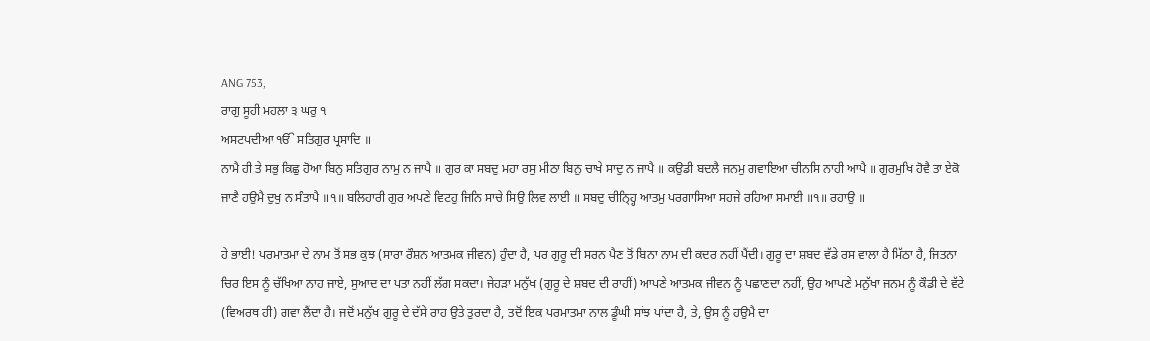ANG 753,
ਰਾਗੁ ਸੂਹੀ ਮਹਲਾ ੩ ਘਰੁ ੧
ਅਸਟਪਦੀਆ ੴ ਸਤਿਗੁਰ ਪ੍ਰਸਾਦਿ ॥
ਨਾਮੈ ਹੀ ਤੇ ਸਭੁ ਕਿਛੁ ਹੋਆ ਬਿਨੁ ਸਤਿਗੁਰ ਨਾਮੁ ਨ ਜਾਪੈ ॥ ਗੁਰ ਕਾ ਸਬਦੁ ਮਹਾ ਰਸੁ ਮੀਠਾ ਬਿਨੁ ਚਾਖੇ ਸਾਦੁ ਨ ਜਾਪੈ ॥ ਕਉਡੀ ਬਦਲੈ ਜਨਮੁ ਗਵਾਇਆ ਚੀਨਸਿ ਨਾਹੀ ਆਪੈ ॥ ਗੁਰਮੁਖਿ ਹੋਵੈ ਤਾ ਏਕੋ ਜਾਣੈ ਹਉਮੈ ਦੁਖੁ ਨ ਸੰਤਾਪੈ ॥੧॥ ਬਲਿਹਾਰੀ ਗੁਰ ਅਪਣੇ ਵਿਟਹੁ ਜਿਨਿ ਸਾਚੇ ਸਿਉ ਲਿਵ ਲਾਈ ॥ ਸਬਦੁ ਚੀਨ੍ਹ੍ਹਿ ਆਤਮੁ ਪਰਗਾਸਿਆ ਸਹਜੇ ਰਹਿਆ ਸਮਾਈ ॥੧॥ ਰਹਾਉ ॥

ਹੇ ਭਾਈ! ਪਰਮਾਤਮਾ ਦੇ ਨਾਮ ਤੋਂ ਸਭ ਕੁਝ (ਸਾਰਾ ਰੌਸ਼ਨ ਆਤਮਕ ਜੀਵਨ) ਹੁੰਦਾ ਹੈ, ਪਰ ਗੁਰੂ ਦੀ ਸਰਨ ਪੈਣ ਤੋਂ ਬਿਨਾ ਨਾਮ ਦੀ ਕਦਰ ਨਹੀਂ ਪੈਂਦੀ। ਗੁਰੂ ਦਾ ਸ਼ਬਦ ਵੱਡੇ ਰਸ ਵਾਲਾ ਹੈ ਮਿੱਠਾ ਹੈ, ਜਿਤਨਾ ਚਿਰ ਇਸ ਨੂੰ ਚੱਖਿਆ ਨਾਹ ਜਾਏ, ਸੁਆਦ ਦਾ ਪਤਾ ਨਹੀਂ ਲੱਗ ਸਕਦਾ। ਜੇਹੜਾ ਮਨੁੱਖ (ਗੁਰੂ ਦੇ ਸ਼ਬਦ ਦੀ ਰਾਹੀਂ) ਆਪਣੇ ਆਤਮਕ ਜੀਵਨ ਨੂੰ ਪਛਾਣਦਾ ਨਹੀਂ, ਉਹ ਆਪਣੇ ਮਨੁੱਖਾ ਜਨਮ ਨੂੰ ਕੌਡੀ ਦੇ ਵੱਟੇ (ਵਿਅਰਥ ਹੀ) ਗਵਾ ਲੈਂਦਾ ਹੈ। ਜਦੋਂ ਮਨੁੱਖ ਗੁਰੂ ਦੇ ਦੱਸੇ ਰਾਹ ਉਤੇ ਤੁਰਦਾ ਹੈ, ਤਦੋਂ ਇਕ ਪਰਮਾਤਮਾ ਨਾਲ ਡੂੰਘੀ ਸਾਂਝ ਪਾਂਦਾ ਹੈ, ਤੇ, ਉਸ ਨੂੰ ਹਉਮੈ ਦਾ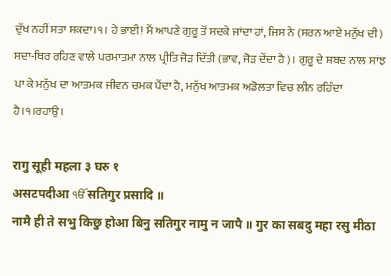ਦੁੱਖ ਨਹੀਂ ਸਤਾ ਸਕਦਾ।੧। ਹੇ ਭਾਈ! ਮੈਂ ਆਪਣੇ ਗੁਰੂ ਤੋਂ ਸਦਕੇ ਜਾਂਦਾ ਹਾਂ, ਜਿਸ ਨੇ (ਸਰਨ ਆਏ ਮਨੁੱਖ ਦੀ) ਸਦਾ-ਥਿਰ ਰਹਿਣ ਵਾਲੇ ਪਰਮਾਤਮਾ ਨਾਲ ਪ੍ਰੀਤਿ ਜੋੜ ਦਿੱਤੀ (ਭਾਵ, ਜੋੜ ਦੇਂਦਾ ਹੈ)। ਗੁਰੂ ਦੇ ਸ਼ਬਦ ਨਾਲ ਸਾਂਝ ਪਾ ਕੇ ਮਨੁੱਖ ਦਾ ਆਤਮਕ ਜੀਵਨ ਚਮਕ ਪੈਂਦਾ ਹੈ, ਮਨੁੱਖ ਆਤਮਕ ਅਡੋਲਤਾ ਵਿਚ ਲੀਨ ਰਹਿੰਦਾ ਹੈ।੧।ਰਹਾਉ।

रागु सूही महला ३ घरु १
असटपदीआ ੴ सतिगुर प्रसादि ॥
नामै ही ते सभु किछु होआ बिनु सतिगुर नामु न जापै ॥ गुर का सबदु महा रसु मीठा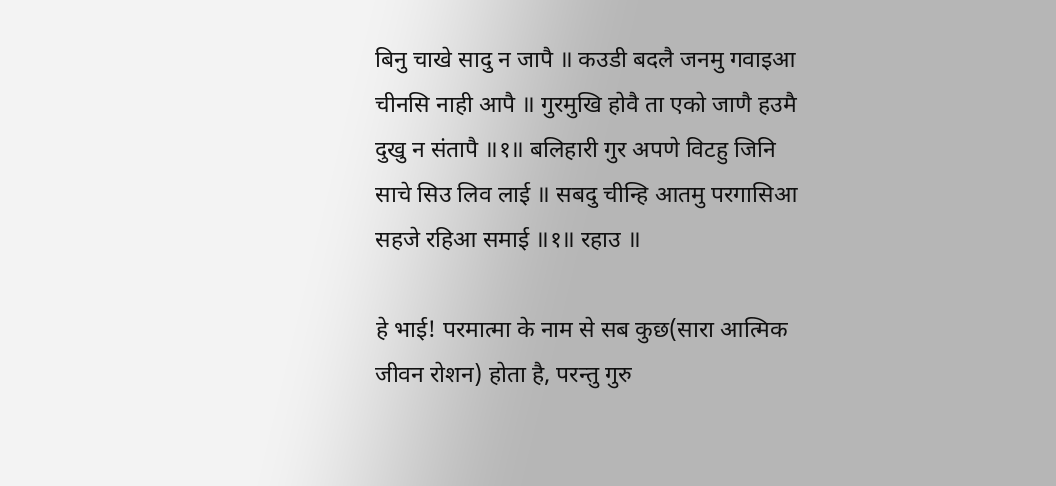बिनु चाखे सादु न जापै ॥ कउडी बदलै जनमु गवाइआ चीनसि नाही आपै ॥ गुरमुखि होवै ता एको जाणै हउमै दुखु न संतापै ॥१॥ बलिहारी गुर अपणे विटहु जिनि साचे सिउ लिव लाई ॥ सबदु चीन्हि आतमु परगासिआ सहजे रहिआ समाई ॥१॥ रहाउ ॥

हे भाई! परमात्मा के नाम से सब कुछ(सारा आत्मिक जीवन रोशन) होता है, परन्तु गुरु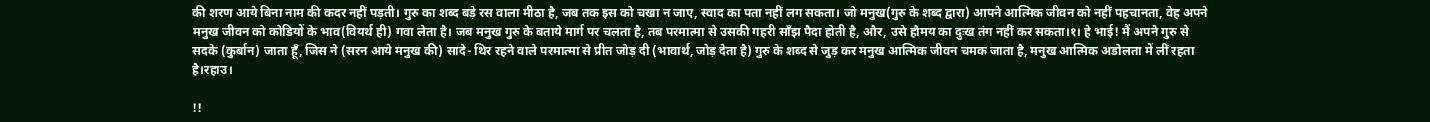की शरण आये बिना नाम की कदर नहीं पड़ती। गुरु का शब्द बड़े रस वाला मीठा है, जब तक इस को चखा न जाए, स्वाद का पता नहीं लग सकता। जो मनुख(गुरु के शब्द द्वारा) आपने आत्मिक जीवन को नहीं पहचानता, वेह अपने मनुख जीवन को कोडियों के भाव(वियर्थ ही) गवा लेता है। जब मनुख गुरु के बताये मार्ग पर चलता है, तब परमात्मा से उसकी गहरी साँझ पैदा होती है, और, उसे हौमय का दुःख तंग नहीं कर सकता।१। हे भाई! मैं अपने गुरु से सदके (कुर्बान) जाता हूँ, जिस ने (सरन आये मनुख की) सादे- थिर रहने वाले परमात्मा से प्रीत जोड़ दी (भावार्थ, जोड़ देता है) गुरु के शब्द से जुड़ कर मनुख आत्मिक जीवन चमक जाता है, मनुख आत्मिक अडोलता में लीं रहता है।रहाउ।

!!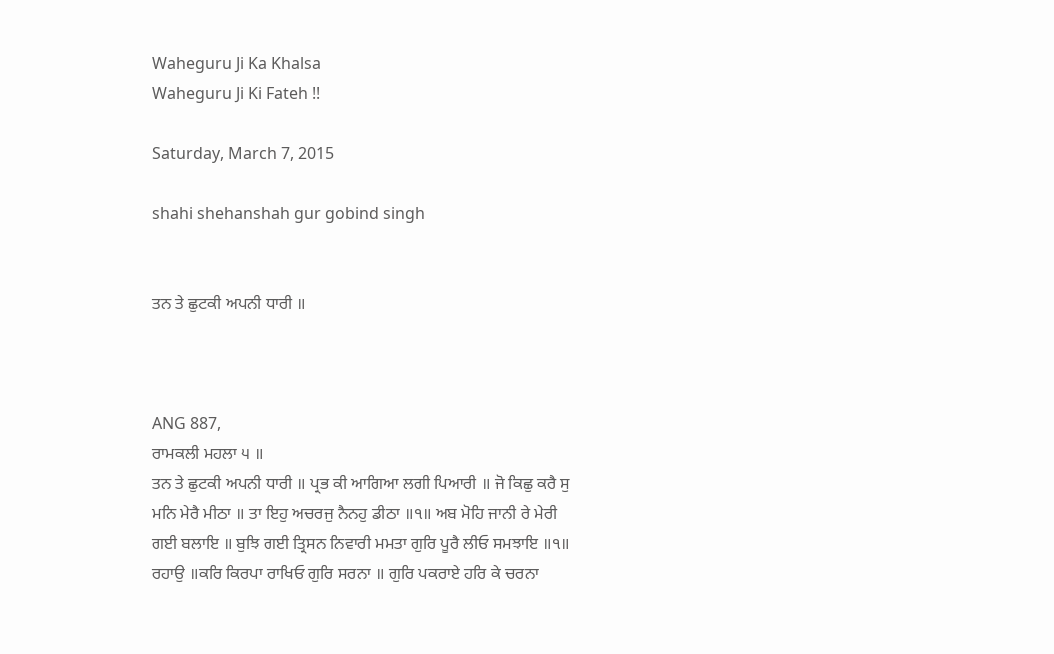Waheguru Ji Ka Khalsa
Waheguru Ji Ki Fateh !!

Saturday, March 7, 2015

shahi shehanshah gur gobind singh


ਤਨ ਤੇ ਛੁਟਕੀ ਅਪਨੀ ਧਾਰੀ ॥



ANG 887,
ਰਾਮਕਲੀ ਮਹਲਾ ੫ ॥
ਤਨ ਤੇ ਛੁਟਕੀ ਅਪਨੀ ਧਾਰੀ ॥ ਪ੍ਰਭ ਕੀ ਆਗਿਆ ਲਗੀ ਪਿਆਰੀ ॥ ਜੋ ਕਿਛੁ ਕਰੈ ਸੁ ਮਨਿ ਮੇਰੈ ਮੀਠਾ ॥ ਤਾ ਇਹੁ ਅਚਰਜੁ ਨੈਨਹੁ ਡੀਠਾ ॥੧॥ ਅਬ ਮੋਹਿ ਜਾਨੀ ਰੇ ਮੇਰੀ ਗਈ ਬਲਾਇ ॥ ਬੁਝਿ ਗਈ ਤ੍ਰਿਸਨ ਨਿਵਾਰੀ ਮਮਤਾ ਗੁਰਿ ਪੂਰੈ ਲੀਓ ਸਮਝਾਇ ॥੧॥ ਰਹਾਉ ॥ਕਰਿ ਕਿਰਪਾ ਰਾਖਿਓ ਗੁਰਿ ਸਰਨਾ ॥ ਗੁਰਿ ਪਕਰਾਏ ਹਰਿ ਕੇ ਚਰਨਾ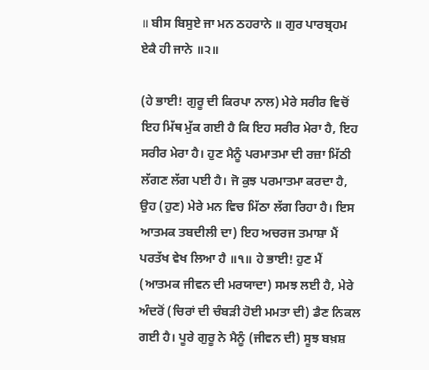॥ ਬੀਸ ਬਿਸੁਏ ਜਾ ਮਨ ਠਹਰਾਨੇ ॥ ਗੁਰ ਪਾਰਬ੍ਰਹਮ ਏਕੈ ਹੀ ਜਾਨੇ ॥੨॥

(ਹੇ ਭਾਈ! ਗੁਰੂ ਦੀ ਕਿਰਪਾ ਨਾਲ) ਮੇਰੇ ਸਰੀਰ ਵਿਚੋਂ ਇਹ ਮਿੱਥ ਮੁੱਕ ਗਈ ਹੈ ਕਿ ਇਹ ਸਰੀਰ ਮੇਰਾ ਹੈ, ਇਹ ਸਰੀਰ ਮੇਰਾ ਹੈ। ਹੁਣ ਮੈਨੂੰ ਪਰਮਾਤਮਾ ਦੀ ਰਜ਼ਾ ਮਿੱਠੀ ਲੱਗਣ ਲੱਗ ਪਈ ਹੈ। ਜੋ ਕੁਝ ਪਰਮਾਤਮਾ ਕਰਦਾ ਹੈ, ਉਹ (ਹੁਣ) ਮੇਰੇ ਮਨ ਵਿਚ ਮਿੱਠਾ ਲੱਗ ਰਿਹਾ ਹੈ। ਇਸ ਆਤਮਕ ਤਬਦੀਲੀ ਦਾ) ਇਹ ਅਚਰਜ ਤਮਾਸ਼ਾ ਮੈਂ ਪਰਤੱਖ ਵੇਖ ਲਿਆ ਹੈ ॥੧॥ ਹੇ ਭਾਈ! ਹੁਣ ਮੈਂ (ਆਤਮਕ ਜੀਵਨ ਦੀ ਮਰਯਾਦਾ) ਸਮਝ ਲਈ ਹੈ, ਮੇਰੇ ਅੰਦਰੋਂ (ਚਿਰਾਂ ਦੀ ਚੰਬੜੀ ਹੋਈ ਮਮਤਾ ਦੀ) ਡੈਣ ਨਿਕਲ ਗਈ ਹੈ। ਪੂਰੇ ਗੁਰੂ ਨੇ ਮੈਨੂੰ (ਜੀਵਨ ਦੀ) ਸੂਝ ਬਖ਼ਸ਼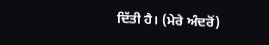ਦਿੱਤੀ ਹੈ। (ਮੇਰੇ ਅੰਦਰੋਂ)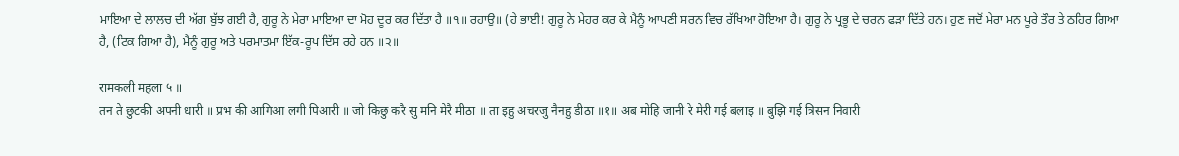ਮਾਇਆ ਦੇ ਲਾਲਚ ਦੀ ਅੱਗ ਬੁੱਝ ਗਈ ਹੈ, ਗੁਰੂ ਨੇ ਮੇਰਾ ਮਾਇਆ ਦਾ ਮੋਹ ਦੂਰ ਕਰ ਦਿੱਤਾ ਹੈ ॥੧॥ ਰਹਾਉ॥ (ਹੇ ਭਾਈ! ਗੁਰੂ ਨੇ ਮੇਹਰ ਕਰ ਕੇ ਮੈਨੂੰ ਆਪਣੀ ਸਰਨ ਵਿਚ ਰੱਖਿਆ ਹੋਇਆ ਹੈ। ਗੁਰੂ ਨੇ ਪ੍ਰਭੂ ਦੇ ਚਰਨ ਫੜਾ ਦਿੱਤੇ ਹਨ। ਹੁਣ ਜਦੋਂ ਮੇਰਾ ਮਨ ਪੂਰੇ ਤੌਰ ਤੇ ਠਹਿਰ ਗਿਆ ਹੈ, (ਟਿਕ ਗਿਆ ਹੈ), ਮੈਨੂੰ ਗੁਰੂ ਅਤੇ ਪਰਮਾਤਮਾ ਇੱਕ-ਰੂਪ ਦਿੱਸ ਰਹੇ ਹਨ ॥੨॥

रामकली महला ५ ॥
तन ते छुटकी अपनी धारी ॥ प्रभ की आगिआ लगी पिआरी ॥ जो किछु करै सु मनि मेरै मीठा ॥ ता इहु अचरजु नैनहु डीठा ॥१॥ अब मोहि जानी रे मेरी गई बलाइ ॥ बुझि गई त्रिसन निवारी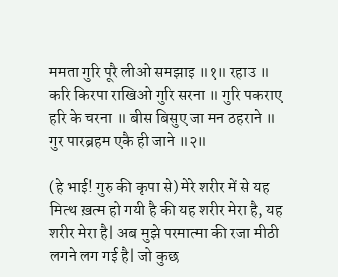ममता गुरि पूरै लीओ समझाइ ॥१॥ रहाउ ॥ करि किरपा राखिओ गुरि सरना ॥ गुरि पकराए हरि के चरना ॥ बीस बिसुए जा मन ठहराने ॥ गुर पारब्रहम एकै ही जाने ॥२॥

(हे भाई! गुरु की कृपा से) मेरे शरीर में से यह मित्थ ख़त्म हो गयी है की यह शरीर मेरा है, यह शरीर मेरा है| अब मुझे परमात्मा की रजा मीठी लगने लग गई है| जो कुछ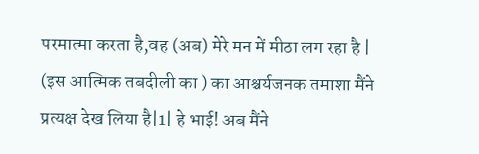परमात्मा करता है,वह (अब) मेरे मन में मीठा लग रहा है | (इस आत्मिक तबदीली का ) का आश्चर्यजनक तमाशा मैंने प्रत्यक्ष देख लिया है|1| हे भाई! अब मैंने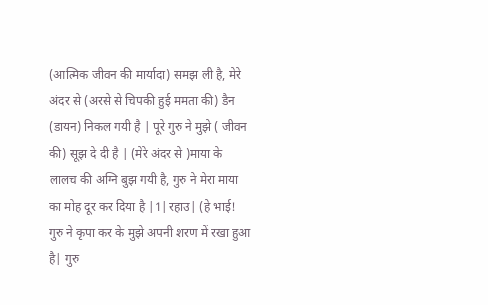(आत्मिक जीवन की मार्यादा) समझ ली है, मेरे अंदर से (अरसे से चिपकी हुई ममता की) डैन (डायन) निकल गयी है | पूरे गुरु ने मुझे ( जीवन की) सूझ दे दी है | (मेरे अंदर से )माया के लालच की अग्नि बुझ गयी है, गुरु ने मेरा माया का मोह दूर कर दिया है |1|रहाउ| (हे भाई! गुरु ने कृपा कर के मुझे अपनी शरण में रखा हुआ है| गुरु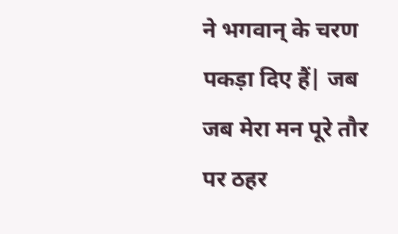ने भगवान् के चरण पकड़ा दिए हैं| जब जब मेरा मन पूरे तौर पर ठहर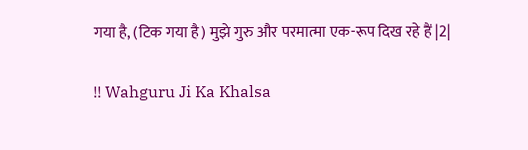गया है, (टिक गया है) मुझे गुरु और परमात्मा एक-रूप दिख रहे हैं |2|

!! Wahguru Ji Ka Khalsa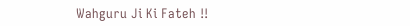Wahguru Ji Ki Fateh !!